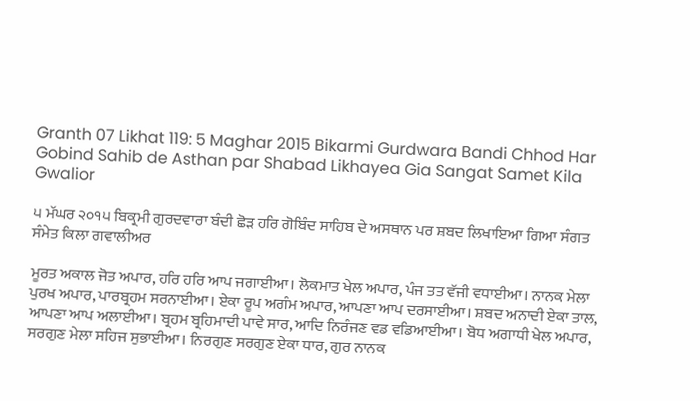Granth 07 Likhat 119: 5 Maghar 2015 Bikarmi Gurdwara Bandi Chhod Har Gobind Sahib de Asthan par Shabad Likhayea Gia Sangat Samet Kila Gwalior

੫ ਮੱਘਰ ੨੦੧੫ ਬਿਕ੍ਰਮੀ ਗੁਰਦਵਾਰਾ ਬੰਦੀ ਛੋੜ ਹਰਿ ਗੋਬਿੰਦ ਸਾਹਿਬ ਦੇ ਅਸਥਾਨ ਪਰ ਸ਼ਬਦ ਲਿਖਾਇਆ ਗਿਆ ਸੰਗਤ ਸੰਮੇਤ ਕਿਲਾ ਗਵਾਲੀਅਰ

ਮੂਰਤ ਅਕਾਲ ਜੋਤ ਅਪਾਰ, ਹਰਿ ਹਰਿ ਆਪ ਜਗਾਈਆ। ਲੋਕਮਾਤ ਖੇਲ ਅਪਾਰ, ਪੰਜ ਤਤ ਵੱਜੀ ਵਧਾਈਆ। ਨਾਨਕ ਮੇਲਾ ਪੁਰਖ ਅਪਾਰ, ਪਾਰਬ੍ਰਹਮ ਸਰਨਾਈਆ। ਏਕਾ ਰੂਪ ਅਗੰਮ ਅਪਾਰ, ਆਪਣਾ ਆਪ ਦਰਸਾਈਆ। ਸ਼ਬਦ ਅਨਾਦੀ ਏਕਾ ਤਾਲ, ਆਪਣਾ ਆਪ ਅਲਾਈਆ। ਬ੍ਰਹਮ ਬ੍ਰਹਿਮਾਦੀ ਪਾਵੇ ਸਾਰ, ਆਦਿ ਨਿਰੰਜਣ ਵਡ ਵਡਿਆਈਆ। ਬੋਧ ਅਗਾਧੀ ਖੇਲ ਅਪਾਰ, ਸਰਗੁਣ ਮੇਲਾ ਸਹਿਜ ਸੁਭਾਈਆ। ਨਿਰਗੁਣ ਸਰਗੁਣ ਏਕਾ ਧਾਰ, ਗੁਰ ਨਾਨਕ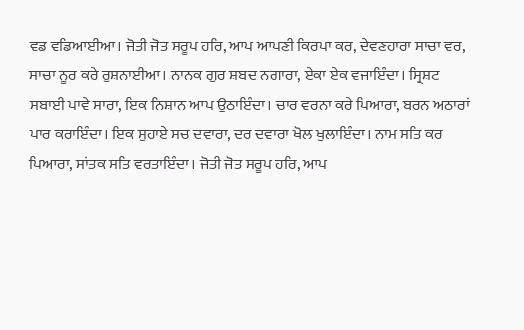ਵਡ ਵਡਿਆਈਆ। ਜੋਤੀ ਜੋਤ ਸਰੂਪ ਹਰਿ, ਆਪ ਆਪਣੀ ਕਿਰਪਾ ਕਰ, ਦੇਵਣਹਾਰਾ ਸਾਚਾ ਵਰ, ਸਾਚਾ ਨੂਰ ਕਰੇ ਰੁਸ਼ਨਾਈਆ। ਨਾਨਕ ਗੁਰ ਸ਼ਬਦ ਨਗਾਰਾ, ਏਕਾ ਏਕ ਵਜਾਇੰਦਾ। ਸ੍ਰਿਸ਼ਟ ਸਬਾਈ ਪਾਵੇ ਸਾਰਾ, ਇਕ ਨਿਸ਼ਾਨ ਆਪ ਉਠਾਇੰਦਾ। ਚਾਰ ਵਰਨਾ ਕਰੇ ਪਿਆਰਾ, ਬਰਨ ਅਠਾਰਾਂ ਪਾਰ ਕਰਾਇੰਦਾ। ਇਕ ਸੁਹਾਏ ਸਚ ਦਵਾਰਾ, ਦਰ ਦਵਾਰਾ ਖੋਲ ਖੁਲਾਇੰਦਾ। ਨਾਮ ਸਤਿ ਕਰ ਪਿਆਰਾ, ਸਾਂਤਕ ਸਤਿ ਵਰਤਾਇੰਦਾ। ਜੋਤੀ ਜੋਤ ਸਰੂਪ ਹਰਿ, ਆਪ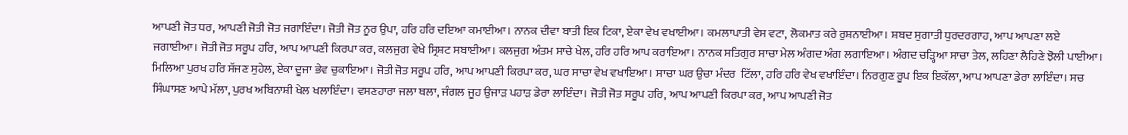ਆਪਣੀ ਜੋਤ ਧਰ, ਆਪਣੀ ਜੋਤੀ ਜੋਤ ਜਗਾਇੰਦਾ। ਜੋਤੀ ਜੋਤ ਨੂਰ ਉਪਾ, ਹਰਿ ਹਰਿ ਦਇਆ ਕਮਾਈਆ। ਨਾਨਕ ਦੀਵਾ ਬਾਤੀ ਇਕ ਟਿਕਾ, ਏਕਾ ਵੇਖ ਵਖਾਈਆ। ਕਮਲਾਪਾਤੀ ਵੇਸ ਵਟਾ, ਲੋਕਮਾਤ ਕਰੇ ਰੁਸ਼ਨਾਈਆ। ਸ਼ਬਦ ਸੁਗਾਤੀ ਧੁਰਦਰਗਾਹ, ਆਪ ਆਪਣਾ ਲਏ ਜਗਾਈਆ। ਜੋਤੀ ਜੋਤ ਸਰੂਪ ਹਰਿ, ਆਪ ਆਪਣੀ ਕਿਰਪਾ ਕਰ, ਕਲਜੁਗ ਵੇਖੇ ਸ੍ਰਿਸ਼ਟ ਸਬਾਈਆ। ਕਲਜੁਗ ਅੰਤਮ ਸਾਚੇ ਖੇਲ, ਹਰਿ ਹਰਿ ਆਪ ਕਰਾਇਆ। ਨਾਨਕ ਸਤਿਗੁਰ ਸਾਚਾ ਮੇਲ ਅੰਗਦ ਅੰਗ ਲਗਾਇਆ। ਅੰਗਦ ਚੜ੍ਹਿਆ ਸਾਚਾ ਤੇਲ, ਲਹਿਣਾ ਲੈਹਿਣੇ ਝੋਲੀ ਪਾਈਆ। ਮਿਲਿਆ ਪੁਰਖ ਹਰਿ ਸੱਜਣ ਸੁਹੇਲ, ਏਕਾ ਦੂਜਾ ਭੇਵ ਚੁਕਾਇਆ। ਜੋਤੀ ਜੋਤ ਸਰੂਪ ਹਰਿ, ਆਪ ਆਪਣੀ ਕਿਰਪਾ ਕਰ, ਘਰ ਸਾਚਾ ਵੇਖ ਵਖਾਇਆ। ਸਾਚਾ ਘਰ ਉਚਾ ਮੰਦਰ  ਟਿੱਲਾ, ਹਰਿ ਹਰਿ ਵੇਖ ਵਖਾਇੰਦਾ। ਨਿਰਗੁਣ ਰੂਪ ਇਕ ਇਕੱਲਾ, ਆਪ ਆਪਣਾ ਡੇਰਾ ਲਾਇੰਦਾ। ਸਚ ਸਿੰਘਾਸਣ ਆਪੇ ਮੱਲਾ, ਪੁਰਖ ਅਬਿਨਾਸ਼ੀ ਖੇਲ ਖਲਾਇੰਦਾ। ਵਸਣਹਾਰਾ ਜਲਾ ਥਲਾ, ਜੰਗਲ ਜੂਹ ਉਜਾੜ ਪਹਾੜ ਡੇਰਾ ਲਾਇੰਦਾ। ਜੋਤੀ ਜੋਤ ਸਰੂਪ ਹਰਿ, ਆਪ ਆਪਣੀ ਕਿਰਪਾ ਕਰ, ਆਪ ਆਪਣੀ ਜੋਤ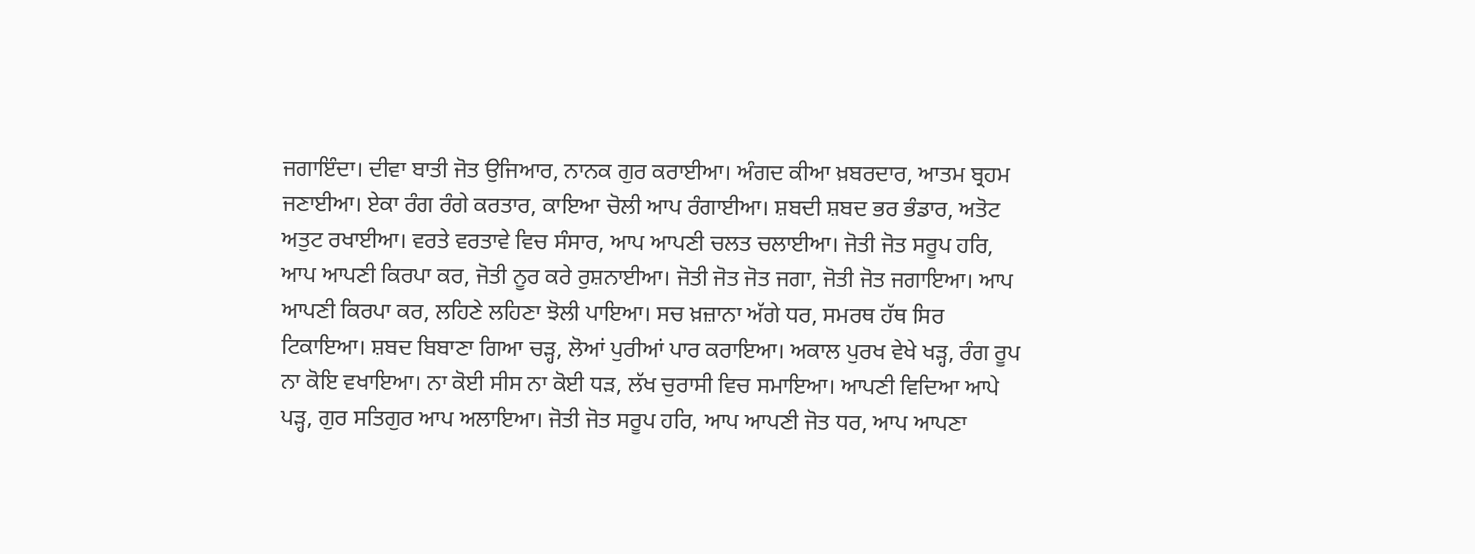ਜਗਾਇੰਦਾ। ਦੀਵਾ ਬਾਤੀ ਜੋਤ ਉਜਿਆਰ, ਨਾਨਕ ਗੁਰ ਕਰਾਈਆ। ਅੰਗਦ ਕੀਆ ਖ਼ਬਰਦਾਰ, ਆਤਮ ਬ੍ਰਹਮ ਜਣਾਈਆ। ਏਕਾ ਰੰਗ ਰੰਗੇ ਕਰਤਾਰ, ਕਾਇਆ ਚੋਲੀ ਆਪ ਰੰਗਾਈਆ। ਸ਼ਬਦੀ ਸ਼ਬਦ ਭਰ ਭੰਡਾਰ, ਅਤੋਟ ਅਤੁਟ ਰਖਾਈਆ। ਵਰਤੇ ਵਰਤਾਵੇ ਵਿਚ ਸੰਸਾਰ, ਆਪ ਆਪਣੀ ਚਲਤ ਚਲਾਈਆ। ਜੋਤੀ ਜੋਤ ਸਰੂਪ ਹਰਿ, ਆਪ ਆਪਣੀ ਕਿਰਪਾ ਕਰ, ਜੋਤੀ ਨੂਰ ਕਰੇ ਰੁਸ਼ਨਾਈਆ। ਜੋਤੀ ਜੋਤ ਜੋਤ ਜਗਾ, ਜੋਤੀ ਜੋਤ ਜਗਾਇਆ। ਆਪ ਆਪਣੀ ਕਿਰਪਾ ਕਰ, ਲਹਿਣੇ ਲਹਿਣਾ ਝੋਲੀ ਪਾਇਆ। ਸਚ ਖ਼ਜ਼ਾਨਾ ਅੱਗੇ ਧਰ, ਸਮਰਥ ਹੱਥ ਸਿਰ ਟਿਕਾਇਆ। ਸ਼ਬਦ ਬਿਬਾਣਾ ਗਿਆ ਚੜ੍ਹ, ਲੋਆਂ ਪੁਰੀਆਂ ਪਾਰ ਕਰਾਇਆ। ਅਕਾਲ ਪੁਰਖ ਵੇਖੇ ਖੜ੍ਹ, ਰੰਗ ਰੂਪ ਨਾ ਕੋਇ ਵਖਾਇਆ। ਨਾ ਕੋਈ ਸੀਸ ਨਾ ਕੋਈ ਧੜ, ਲੱਖ ਚੁਰਾਸੀ ਵਿਚ ਸਮਾਇਆ। ਆਪਣੀ ਵਿਦਿਆ ਆਪੇ ਪੜ੍ਹ, ਗੁਰ ਸਤਿਗੁਰ ਆਪ ਅਲਾਇਆ। ਜੋਤੀ ਜੋਤ ਸਰੂਪ ਹਰਿ, ਆਪ ਆਪਣੀ ਜੋਤ ਧਰ, ਆਪ ਆਪਣਾ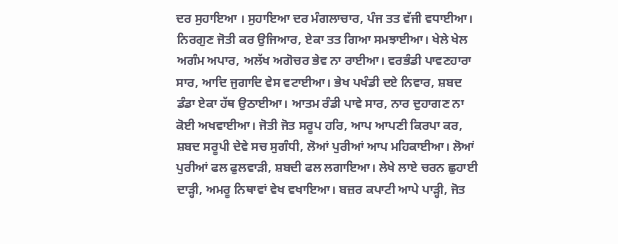ਦਰ ਸੁਹਾਇਆ । ਸੁਹਾਇਆ ਦਰ ਮੰਗਲਾਚਾਰ, ਪੰਜ ਤਤ ਵੱਜੀ ਵਧਾਈਆ। ਨਿਰਗੁਣ ਜੋਤੀ ਕਰ ਉਜਿਆਰ, ਏਕਾ ਤਤ ਗਿਆ ਸਮਝਾਈਆ। ਖੇਲੇ ਖੇਲ ਅਗੰਮ ਅਪਾਰ, ਅਲੱਖ ਅਗੋਚਰ ਭੇਵ ਨਾ ਰਾਈਆ। ਵਰਭੰਡੀ ਪਾਵਣਹਾਰਾ ਸਾਰ, ਆਦਿ ਜੁਗਾਦਿ ਵੇਸ ਵਟਾਈਆ। ਭੇਖ ਪਖੰਡੀ ਦਏ ਨਿਵਾਰ, ਸ਼ਬਦ ਡੰਡਾ ਏਕਾ ਹੱਥ ਉਠਾਈਆ। ਆਤਮ ਰੰਡੀ ਪਾਵੇ ਸਾਰ, ਨਾਰ ਦੁਹਾਗਣ ਨਾ ਕੋਈ ਅਖਵਾਈਆ। ਜੋਤੀ ਜੋਤ ਸਰੂਪ ਹਰਿ, ਆਪ ਆਪਣੀ ਕਿਰਪਾ ਕਰ, ਸ਼ਬਦ ਸਰੂਪੀ ਦੇਵੇ ਸਚ ਸੁਗੰਧੀ, ਲੋਆਂ ਪੁਰੀਆਂ ਆਪ ਮਹਿਕਾਈਆ। ਲੋਆਂ ਪੁਰੀਆਂ ਫਲ ਫੁਲਵਾੜੀ, ਸ਼ਬਦੀ ਫਲ ਲਗਾਇਆ। ਲੇਖੇ ਲਾਏ ਚਰਨ ਛੁਹਾਈ ਦਾੜ੍ਹੀ, ਅਮਰੂ ਨਿਥਾਵਾਂ ਵੇਖ ਵਖਾਇਆ। ਬਜ਼ਰ ਕਪਾਟੀ ਆਪੇ ਪਾੜ੍ਹੀ, ਜੋਤ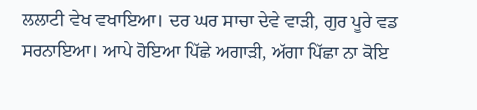ਲਲਾਟੀ ਵੇਖ ਵਖਾਇਆ। ਦਰ ਘਰ ਸਾਚਾ ਦੇਵੇ ਵਾੜੀ, ਗੁਰ ਪੂਰੇ ਵਡ ਸਰਨਾਇਆ। ਆਪੇ ਹੋਇਆ ਪਿੱਛੇ ਅਗਾੜੀ, ਅੱਗਾ ਪਿੱਛਾ ਨਾ ਕੋਇ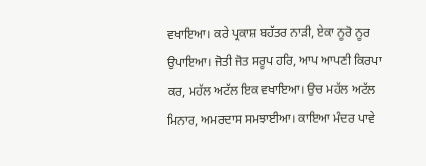ਵਖਾਇਆ। ਕਰੇ ਪ੍ਰਕਾਸ਼ ਬਹੱਤਰ ਨਾੜੀ, ਏਕਾ ਨੂਰੋ ਨੂਰ ਉਪਾਇਆ। ਜੋਤੀ ਜੋਤ ਸਰੂਪ ਹਰਿ, ਆਪ ਆਪਣੀ ਕਿਰਪਾ ਕਰ, ਮਹੱਲ ਅਟੱਲ ਇਕ ਵਖਾਇਆ। ਉਚ ਮਹੱਲ ਅਟੱਲ ਮਿਨਾਰ, ਅਮਰਦਾਸ ਸਮਝਾਈਆ। ਕਾਇਆ ਮੰਦਰ ਪਾਵੇ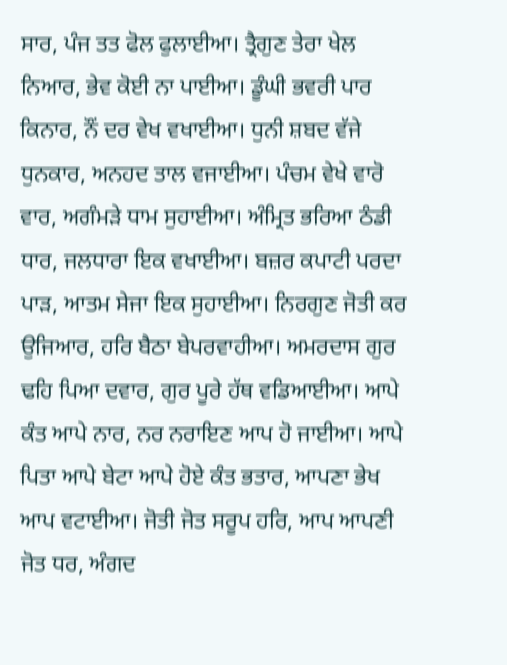ਸਾਰ, ਪੰਜ ਤਤ ਫੋਲ ਫੁਲਾਈਆ। ਤ੍ਰੈਗੁਣ ਤੇਰਾ ਖੇਲ ਨਿਆਰ, ਭੇਵ ਕੋਈ ਨਾ ਪਾਈਆ। ਡੂੰਘੀ ਭਵਰੀ ਪਾਰ ਕਿਨਾਰ, ਨੌਂ ਦਰ ਵੇਖ ਵਖਾਈਆ। ਧੁਨੀ ਸ਼ਬਦ ਵੱਜੇ ਧੁਨਕਾਰ, ਅਨਹਦ ਤਾਲ ਵਜਾਈਆ। ਪੰਚਮ ਵੇਖੇ ਵਾਰੋ ਵਾਰ, ਅਗੰਮੜੇ ਧਾਮ ਸੁਹਾਈਆ। ਅੰਮ੍ਰਿਤ ਭਰਿਆ ਠੰਡੀ ਧਾਰ, ਜਲਧਾਰਾ ਇਕ ਵਖਾਈਆ। ਬਜ਼ਰ ਕਪਾਟੀ ਪਰਦਾ ਪਾੜ, ਆਤਮ ਸੇਜਾ ਇਕ ਸੁਹਾਈਆ। ਨਿਰਗੁਣ ਜੋਤੀ ਕਰ ਉਜਿਆਰ, ਹਰਿ ਬੈਠਾ ਬੇਪਰਵਾਹੀਆ। ਅਮਰਦਾਸ ਗੁਰ ਢਹਿ ਪਿਆ ਦਵਾਰ, ਗੁਰ ਪੂਰੇ ਹੱਥ ਵਡਿਆਈਆ। ਆਪੇ ਕੰਤ ਆਪੇ ਨਾਰ, ਨਰ ਨਰਾਇਣ ਆਪ ਹੋ ਜਾਈਆ। ਆਪੇ ਪਿਤਾ ਆਪੇ ਬੇਟਾ ਆਪੇ ਹੋਏ ਕੰਤ ਭਤਾਰ, ਆਪਣਾ ਭੇਖ ਆਪ ਵਟਾਈਆ। ਜੋਤੀ ਜੋਤ ਸਰੂਪ ਹਰਿ, ਆਪ ਆਪਣੀ ਜੋਤ ਧਰ, ਅੰਗਦ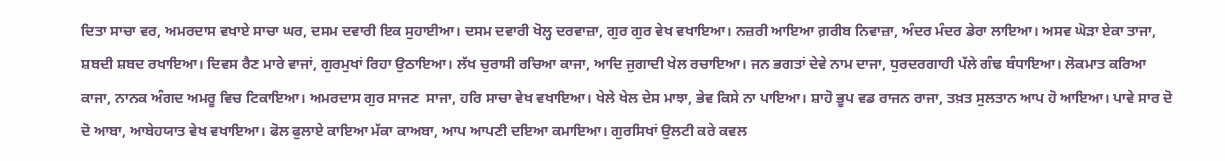ਦਿਤਾ ਸਾਚਾ ਵਰ, ਅਮਰਦਾਸ ਵਖਾਏ ਸਾਚਾ ਘਰ, ਦਸਮ ਦਵਾਰੀ ਇਕ ਸੁਹਾਈਆ। ਦਸਮ ਦਵਾਰੀ ਖੋਲ੍ਹ ਦਰਵਾਜ਼ਾ, ਗੁਰ ਗੁਰ ਵੇਖ ਵਖਾਇਆ। ਨਜ਼ਰੀ ਆਇਆ ਗ਼ਰੀਬ ਨਿਵਾਜ਼ਾ, ਅੰਦਰ ਮੰਦਰ ਡੇਰਾ ਲਾਇਆ। ਅਸਵ ਘੋੜਾ ਏਕਾ ਤਾਜਾ, ਸ਼ਬਦੀ ਸ਼ਬਦ ਰਖਾਇਆ। ਦਿਵਸ ਰੈਣ ਮਾਰੇ ਵਾਜਾਂ, ਗੁਰਮੁਖਾਂ ਰਿਹਾ ਉਠਾਇਆ। ਲੱਖ ਚੁਰਾਸੀ ਰਚਿਆ ਕਾਜਾ, ਆਦਿ ਜੁਗਾਦੀ ਖੇਲ ਰਚਾਇਆ। ਜਨ ਭਗਤਾਂ ਦੇਵੇ ਨਾਮ ਦਾਜਾ, ਧੁਰਦਰਗਾਹੀ ਪੱਲੇ ਗੰਢ ਬੰਧਾਇਆ। ਲੋਕਮਾਤ ਕਰਿਆ ਕਾਜਾ, ਨਾਨਕ ਅੰਗਦ ਅਮਰੂ ਵਿਚ ਟਿਕਾਇਆ। ਅਮਰਦਾਸ ਗੁਰ ਸਾਜਣ  ਸਾਜਾ, ਹਰਿ ਸਾਚਾ ਵੇਖ ਵਖਾਇਆ। ਖੇਲੇ ਖੇਲ ਦੇਸ ਮਾਝਾ, ਭੇਵ ਕਿਸੇ ਨਾ ਪਾਇਆ। ਸ਼ਾਹੋ ਭੂਪ ਵਡ ਰਾਜਨ ਰਾਜਾ, ਤਖ਼ਤ ਸੁਲਤਾਨ ਆਪ ਹੋ ਆਇਆ। ਪਾਵੇ ਸਾਰ ਦੋ ਦੋ ਆਬਾ, ਆਬੇਹਯਾਤ ਵੇਖ ਵਖਾਇਆ। ਫੋਲ ਫੁਲਾਏ ਕਾਇਆ ਮੱਕਾ ਕਾਅਬਾ, ਆਪ ਆਪਣੀ ਦਇਆ ਕਮਾਇਆ। ਗੁਰਸਿਖਾਂ ਉਲਟੀ ਕਰੇ ਕਵਲ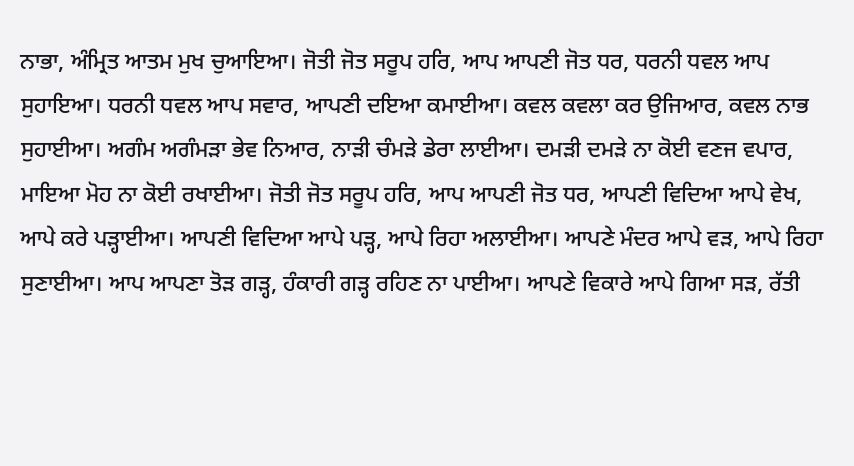ਨਾਭਾ, ਅੰਮ੍ਰਿਤ ਆਤਮ ਮੁਖ ਚੁਆਇਆ। ਜੋਤੀ ਜੋਤ ਸਰੂਪ ਹਰਿ, ਆਪ ਆਪਣੀ ਜੋਤ ਧਰ, ਧਰਨੀ ਧਵਲ ਆਪ ਸੁਹਾਇਆ। ਧਰਨੀ ਧਵਲ ਆਪ ਸਵਾਰ, ਆਪਣੀ ਦਇਆ ਕਮਾਈਆ। ਕਵਲ ਕਵਲਾ ਕਰ ਉਜਿਆਰ, ਕਵਲ ਨਾਭ ਸੁਹਾਈਆ। ਅਗੰਮ ਅਗੰਮੜਾ ਭੇਵ ਨਿਆਰ, ਨਾੜੀ ਚੰਮੜੇ ਡੇਰਾ ਲਾਈਆ। ਦਮੜੀ ਦਮੜੇ ਨਾ ਕੋਈ ਵਣਜ ਵਪਾਰ, ਮਾਇਆ ਮੋਹ ਨਾ ਕੋਈ ਰਖਾਈਆ। ਜੋਤੀ ਜੋਤ ਸਰੂਪ ਹਰਿ, ਆਪ ਆਪਣੀ ਜੋਤ ਧਰ, ਆਪਣੀ ਵਿਦਿਆ ਆਪੇ ਵੇਖ, ਆਪੇ ਕਰੇ ਪੜ੍ਹਾਈਆ। ਆਪਣੀ ਵਿਦਿਆ ਆਪੇ ਪੜ੍ਹ, ਆਪੇ ਰਿਹਾ ਅਲਾਈਆ। ਆਪਣੇ ਮੰਦਰ ਆਪੇ ਵੜ, ਆਪੇ ਰਿਹਾ ਸੁਣਾਈਆ। ਆਪ ਆਪਣਾ ਤੋੜ ਗੜ੍ਹ, ਹੰਕਾਰੀ ਗੜ੍ਹ ਰਹਿਣ ਨਾ ਪਾਈਆ। ਆਪਣੇ ਵਿਕਾਰੇ ਆਪੇ ਗਿਆ ਸੜ, ਰੱਤੀ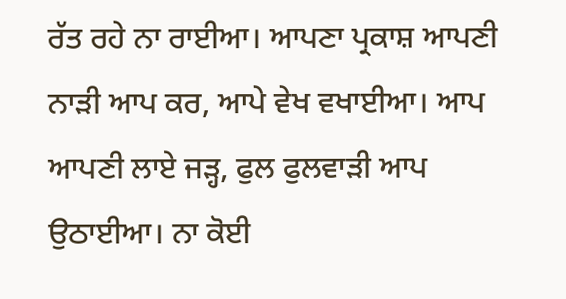ਰੱਤ ਰਹੇ ਨਾ ਰਾਈਆ। ਆਪਣਾ ਪ੍ਰਕਾਸ਼ ਆਪਣੀ ਨਾੜੀ ਆਪ ਕਰ, ਆਪੇ ਵੇਖ ਵਖਾਈਆ। ਆਪ ਆਪਣੀ ਲਾਏ ਜੜ੍ਹ, ਫੁਲ ਫੁਲਵਾੜੀ ਆਪ ਉਠਾਈਆ। ਨਾ ਕੋਈ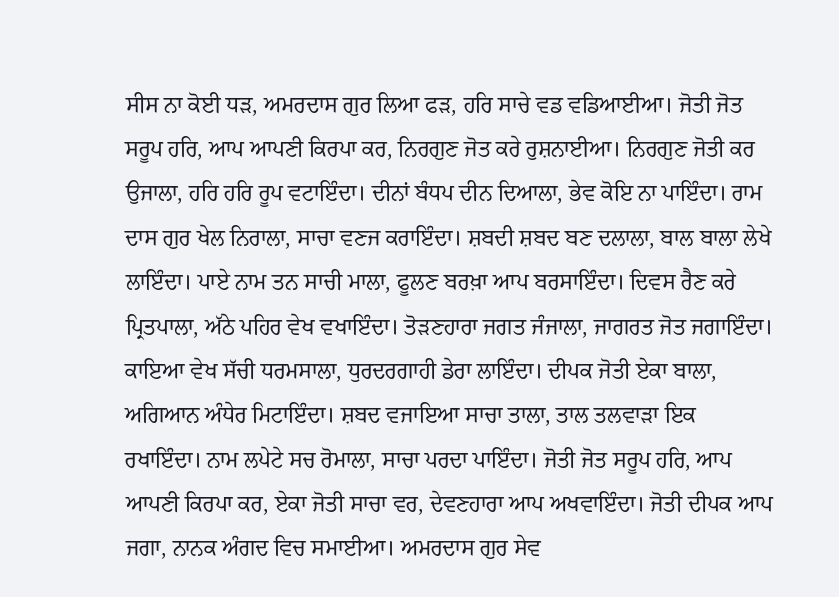ਸੀਸ ਨਾ ਕੋਈ ਧੜ, ਅਮਰਦਾਸ ਗੁਰ ਲਿਆ ਫੜ, ਹਰਿ ਸਾਚੇ ਵਡ ਵਡਿਆਈਆ। ਜੋਤੀ ਜੋਤ ਸਰੂਪ ਹਰਿ, ਆਪ ਆਪਣੀ ਕਿਰਪਾ ਕਰ, ਨਿਰਗੁਣ ਜੋਤ ਕਰੇ ਰੁਸ਼ਨਾਈਆ। ਨਿਰਗੁਣ ਜੋਤੀ ਕਰ ਉਜਾਲਾ, ਹਰਿ ਹਰਿ ਰੂਪ ਵਟਾਇੰਦਾ। ਦੀਨਾਂ ਬੰਧਪ ਦੀਨ ਦਿਆਲਾ, ਭੇਵ ਕੋਇ ਨਾ ਪਾਇੰਦਾ। ਰਾਮ ਦਾਸ ਗੁਰ ਖੇਲ ਨਿਰਾਲਾ, ਸਾਚਾ ਵਣਜ ਕਰਾਇੰਦਾ। ਸ਼ਬਦੀ ਸ਼ਬਦ ਬਣ ਦਲਾਲਾ, ਬਾਲ ਬਾਲਾ ਲੇਖੇ ਲਾਇੰਦਾ। ਪਾਏ ਨਾਮ ਤਨ ਸਾਚੀ ਮਾਲਾ, ਫੂਲਣ ਬਰਖ਼ਾ ਆਪ ਬਰਸਾਇੰਦਾ। ਦਿਵਸ ਰੈਣ ਕਰੇ ਪ੍ਰਿਤਪਾਲਾ, ਅੱਠੇ ਪਹਿਰ ਵੇਖ ਵਖਾਇੰਦਾ। ਤੋੜਣਹਾਰਾ ਜਗਤ ਜੰਜਾਲਾ, ਜਾਗਰਤ ਜੋਤ ਜਗਾਇੰਦਾ। ਕਾਇਆ ਵੇਖ ਸੱਚੀ ਧਰਮਸਾਲਾ, ਧੁਰਦਰਗਾਹੀ ਡੇਰਾ ਲਾਇੰਦਾ। ਦੀਪਕ ਜੋਤੀ ਏਕਾ ਬਾਲਾ, ਅਗਿਆਨ ਅੰਧੇਰ ਮਿਟਾਇੰਦਾ। ਸ਼ਬਦ ਵਜਾਇਆ ਸਾਚਾ ਤਾਲਾ, ਤਾਲ ਤਲਵਾੜਾ ਇਕ ਰਖਾਇੰਦਾ। ਨਾਮ ਲਪੇਟੇ ਸਚ ਰੋਮਾਲਾ, ਸਾਚਾ ਪਰਦਾ ਪਾਇੰਦਾ। ਜੋਤੀ ਜੋਤ ਸਰੂਪ ਹਰਿ, ਆਪ ਆਪਣੀ ਕਿਰਪਾ ਕਰ, ਏਕਾ ਜੋਤੀ ਸਾਚਾ ਵਰ, ਦੇਵਣਹਾਰਾ ਆਪ ਅਖਵਾਇੰਦਾ। ਜੋਤੀ ਦੀਪਕ ਆਪ ਜਗਾ, ਨਾਨਕ ਅੰਗਦ ਵਿਚ ਸਮਾਈਆ। ਅਮਰਦਾਸ ਗੁਰ ਸੇਵ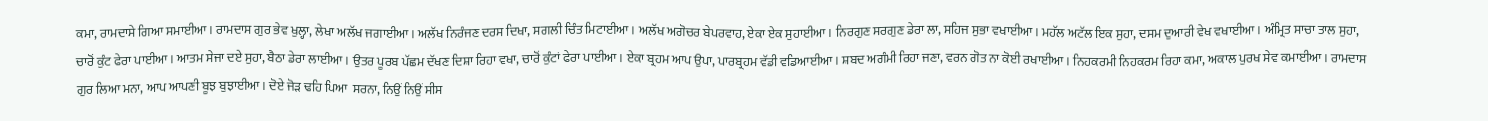ਕਮਾ, ਰਾਮਦਾਸੇ ਗਿਆ ਸਮਾਈਆ। ਰਾਮਦਾਸ ਗੁਰ ਭੇਵ ਖੁਲ੍ਹਾ, ਲੇਖਾ ਅਲੱਖ ਜਗਾਈਆ। ਅਲੱਖ ਨਿਰੰਜਣ ਦਰਸ ਦਿਖਾ, ਸਗਲੀ ਚਿੰਤ ਮਿਟਾਈਆ। ਅਲੱਖ ਅਗੋਚਰ ਬੇਪਰਵਾਹ, ਏਕਾ ਏਕ ਸੁਹਾਈਆ। ਨਿਰਗੁਣ ਸਰਗੁਣ ਡੇਰਾ ਲਾ, ਸਹਿਜ ਸੁਭਾ ਵਖਾਈਆ। ਮਹੱਲ ਅਟੱਲ ਇਕ ਸੁਹਾ, ਦਸਮ ਦੁਆਰੀ ਵੇਖ ਵਖਾਈਆ। ਅੰਮ੍ਰਿਤ ਸਾਚਾ ਤਾਲ ਸੁਹਾ, ਚਾਰੋਂ ਕੁੰਟ ਫੇਰਾ ਪਾਈਆ। ਆਤਮ ਸੇਜਾ ਦਏ ਸੁਹਾ, ਬੈਠਾ ਡੇਰਾ ਲਾਈਆ। ਉਤਰ ਪੂਰਬ ਪੱਛਮ ਦੱਖਣ ਦਿਸ਼ਾ ਰਿਹਾ ਵਖਾ, ਚਾਰੋਂ ਕੁੰਟਾਂ ਫੇਰਾ ਪਾਈਆ। ਏਕਾ ਬ੍ਰਹਮ ਆਪ ਉਪਾ, ਪਾਰਬ੍ਰਹਮ ਵੱਡੀ ਵਡਿਆਈਆ। ਸ਼ਬਦ ਅਗੰਮੀ ਰਿਹਾ ਜਣਾ, ਵਰਨ ਗੋਤ ਨਾ ਕੋਈ ਰਖਾਈਆ। ਨਿਹਕਰਮੀ ਨਿਹਕਰਮ ਰਿਹਾ ਕਮਾ, ਅਕਾਲ ਪੁਰਖ ਸੇਵ ਕਮਾਈਆ। ਰਾਮਦਾਸ ਗੁਰ ਲਿਆ ਮਨਾ, ਆਪ ਆਪਣੀ ਬੂਝ ਬੁਝਾਈਆ। ਦੋਏ ਜੋੜ ਢਹਿ ਪਿਆ  ਸਰਨਾ, ਨਿਉਂ ਨਿਉਂ ਸੀਸ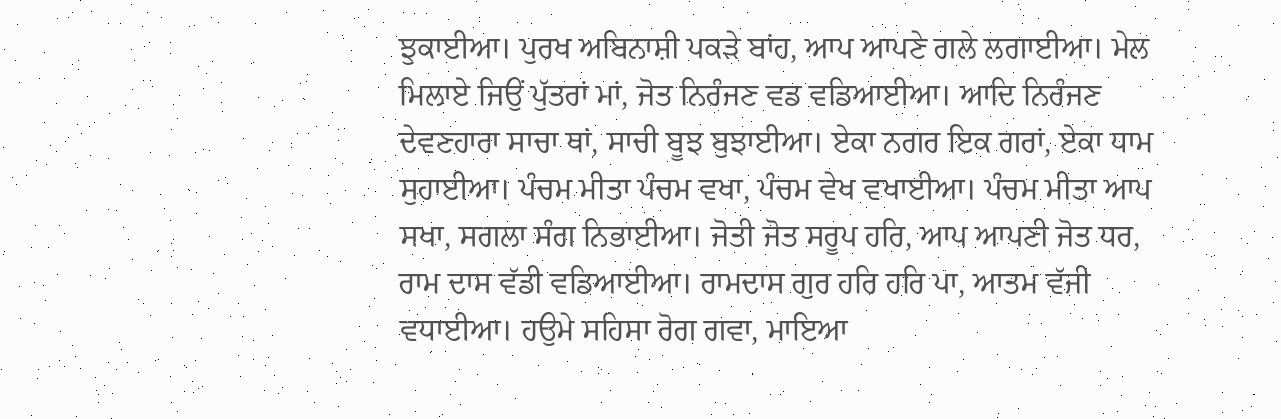ਝੁਕਾਈਆ। ਪੁਰਖ ਅਬਿਨਾਸ਼ੀ ਪਕੜੇ ਬਾਂਹ, ਆਪ ਆਪਣੇ ਗਲੇ ਲਗਾਈਆ। ਮੇਲ ਮਿਲਾਏ ਜਿਉਂ ਪੁੱਤਰਾਂ ਮਾਂ, ਜੋਤ ਨਿਰੰਜਣ ਵਡ ਵਡਿਆਈਆ। ਆਦਿ ਨਿਰੰਜਣ ਦੇਵਣਹਾਰਾ ਸਾਚਾ ਥਾਂ, ਸਾਚੀ ਬੂਝ ਬੁਝਾਈਆ। ਏਕਾ ਨਗਰ ਇਕ ਗਰਾਂ, ਏਕਾ ਧਾਮ ਸੁਹਾਈਆ। ਪੰਚਮ ਮੀਤਾ ਪੰਚਮ ਵਖਾ, ਪੰਚਮ ਵੇਖ ਵਖਾਈਆ। ਪੰਚਮ ਮੀਤਾ ਆਪ ਸਖਾ, ਸਗਲਾ ਸੰਗ ਨਿਭਾਈਆ। ਜੋਤੀ ਜੋਤ ਸਰੂਪ ਹਰਿ, ਆਪ ਆਪਣੀ ਜੋਤ ਧਰ, ਰਾਮ ਦਾਸ ਵੱਡੀ ਵਡਿਆਈਆ। ਰਾਮਦਾਸ ਗੁਰ ਹਰਿ ਹਰਿ ਪਾ, ਆਤਮ ਵੱਜੀ ਵਧਾਈਆ। ਹਉਮੇ ਸਹਿਸਾ ਰੋਗ ਗਵਾ, ਮਾਇਆ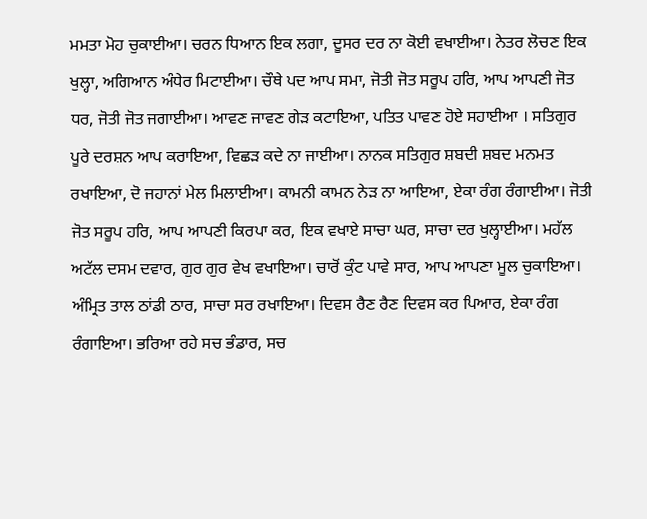ਮਮਤਾ ਮੋਹ ਚੁਕਾਈਆ। ਚਰਨ ਧਿਆਨ ਇਕ ਲਗਾ, ਦੂਸਰ ਦਰ ਨਾ ਕੋਈ ਵਖਾਈਆ। ਨੇਤਰ ਲੋਚਣ ਇਕ ਖੁਲ੍ਹਾ, ਅਗਿਆਨ ਅੰਧੇਰ ਮਿਟਾਈਆ। ਚੌਥੇ ਪਦ ਆਪ ਸਮਾ, ਜੋਤੀ ਜੋਤ ਸਰੂਪ ਹਰਿ, ਆਪ ਆਪਣੀ ਜੋਤ ਧਰ, ਜੋਤੀ ਜੋਤ ਜਗਾਈਆ। ਆਵਣ ਜਾਵਣ ਗੇੜ ਕਟਾਇਆ, ਪਤਿਤ ਪਾਵਣ ਹੋਏ ਸਹਾਈਆ । ਸਤਿਗੁਰ ਪੂਰੇ ਦਰਸ਼ਨ ਆਪ ਕਰਾਇਆ, ਵਿਛੜ ਕਦੇ ਨਾ ਜਾਈਆ। ਨਾਨਕ ਸਤਿਗੁਰ ਸ਼ਬਦੀ ਸ਼ਬਦ ਮਨਮਤ ਰਖਾਇਆ, ਦੋ ਜਹਾਨਾਂ ਮੇਲ ਮਿਲਾਈਆ। ਕਾਮਨੀ ਕਾਮਨ ਨੇੜ ਨਾ ਆਇਆ, ਏਕਾ ਰੰਗ ਰੰਗਾਈਆ। ਜੋਤੀ ਜੋਤ ਸਰੂਪ ਹਰਿ, ਆਪ ਆਪਣੀ ਕਿਰਪਾ ਕਰ, ਇਕ ਵਖਾਏ ਸਾਚਾ ਘਰ, ਸਾਚਾ ਦਰ ਖੁਲ੍ਹਾਈਆ। ਮਹੱਲ ਅਟੱਲ ਦਸਮ ਦਵਾਰ, ਗੁਰ ਗੁਰ ਵੇਖ ਵਖਾਇਆ। ਚਾਰੋਂ ਕੁੰਟ ਪਾਵੇ ਸਾਰ, ਆਪ ਆਪਣਾ ਮੂਲ ਚੁਕਾਇਆ। ਅੰਮ੍ਰਿਤ ਤਾਲ ਠਾਂਡੀ ਠਾਰ, ਸਾਚਾ ਸਰ ਰਖਾਇਆ। ਦਿਵਸ ਰੈਣ ਰੈਣ ਦਿਵਸ ਕਰ ਪਿਆਰ, ਏਕਾ ਰੰਗ ਰੰਗਾਇਆ। ਭਰਿਆ ਰਹੇ ਸਚ ਭੰਡਾਰ, ਸਚ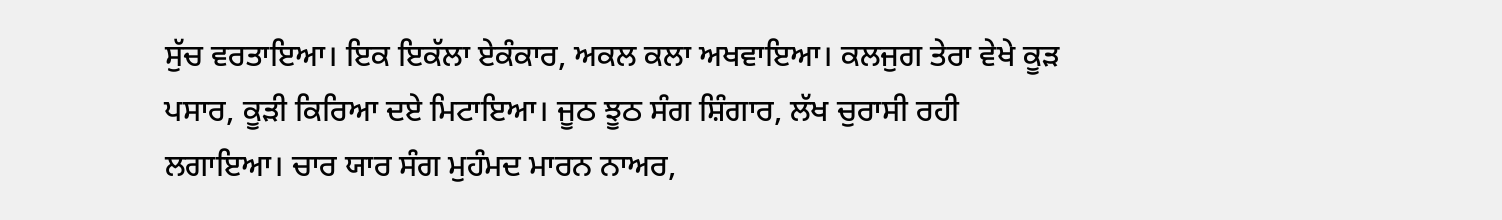ਸੁੱਚ ਵਰਤਾਇਆ। ਇਕ ਇਕੱਲਾ ਏਕੰਕਾਰ, ਅਕਲ ਕਲਾ ਅਖਵਾਇਆ। ਕਲਜੁਗ ਤੇਰਾ ਵੇਖੇ ਕੂੜ ਪਸਾਰ, ਕੂੜੀ ਕਿਰਿਆ ਦਏ ਮਿਟਾਇਆ। ਜੂਠ ਝੂਠ ਸੰਗ ਸ਼ਿੰਗਾਰ, ਲੱਖ ਚੁਰਾਸੀ ਰਹੀ ਲਗਾਇਆ। ਚਾਰ ਯਾਰ ਸੰਗ ਮੁਹੰਮਦ ਮਾਰਨ ਨਾਅਰ,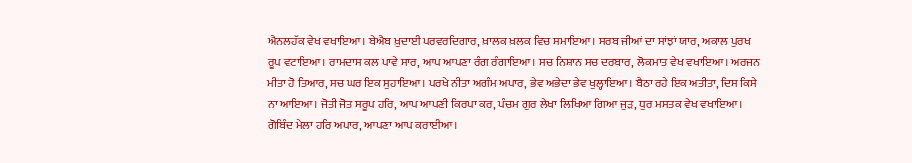ਐਨਲਹੱਕ ਵੇਖ ਵਖਾਇਆ। ਬੇਐਬ ਖ਼ੁਦਾਈ ਪਰਵਰਦਿਗਾਰ, ਖ਼ਾਲਕ ਖ਼ਲਕ ਵਿਚ ਸਮਾਇਆ। ਸਰਬ ਜੀਆਂ ਦਾ ਸਾਂਝਾਂ ਯਾਰ, ਅਕਾਲ ਪੁਰਖ ਰੂਪ ਵਟਾਇਆ। ਰਾਮਦਾਸ ਕਲ ਪਾਵੇ ਸਾਰ, ਆਪ ਆਪਣਾ ਰੰਗ ਰੰਗਾਇਆ। ਸਚ ਨਿਸ਼ਾਨ ਸਚ ਦਰਬਾਰ, ਲੋਕਮਾਤ ਵੇਖ ਵਖਾਇਆ। ਅਰਜਨ ਮੀਤਾ ਹੋ ਤਿਆਰ, ਸਚ ਘਰ ਇਕ ਸੁਹਾਇਆ। ਪਰਖੇ ਨੀਤਾ ਅਗੰਮ ਅਪਾਰ, ਭੇਵ ਅਭੇਦਾ ਭੇਵ ਖੁਲ੍ਹਾਇਆ। ਬੈਠਾ ਰਹੇ ਇਕ ਅਤੀਤਾ, ਦਿਸ ਕਿਸੇ ਨਾ ਆਇਆ। ਜੋਤੀ ਜੋਤ ਸਰੂਪ ਹਰਿ, ਆਪ ਆਪਣੀ ਕਿਰਪਾ ਕਰ, ਪੰਚਮ ਗੁਰ ਲੇਖਾ ਲਿਖਿਆ ਗਿਆ ਜੁੜ, ਧੁਰ ਮਸਤਕ ਵੇਖ ਵਖਾਇਆ। ਗੋਬਿੰਦ ਮੇਲਾ ਹਰਿ ਅਪਾਰ, ਆਪਣਾ ਆਪ ਕਰਾਈਆ।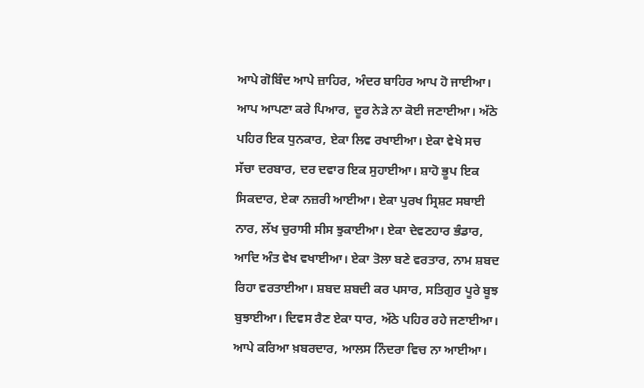ਆਪੇ ਗੋਬਿੰਦ ਆਪੇ ਜ਼ਾਹਿਰ, ਅੰਦਰ ਬਾਹਿਰ ਆਪ ਹੋ ਜਾਈਆ। ਆਪ ਆਪਣਾ ਕਰੇ ਪਿਆਰ, ਦੂਰ ਨੇੜੇ ਨਾ ਕੋਈ ਜਣਾਈਆ। ਅੱਠੇ ਪਹਿਰ ਇਕ ਧੁਨਕਾਰ, ਏਕਾ ਲਿਵ ਰਖਾਈਆ। ਏਕਾ ਵੇਖੇ ਸਚ ਸੱਚਾ ਦਰਬਾਰ, ਦਰ ਦਵਾਰ ਇਕ ਸੁਹਾਈਆ। ਸ਼ਾਹੋ ਭੂਪ ਇਕ ਸਿਕਦਾਰ, ਏਕਾ ਨਜ਼ਰੀ ਆਈਆ। ਏਕਾ ਪੁਰਖ ਸ੍ਰਿਸ਼ਟ ਸਬਾਈ ਨਾਰ, ਲੱਖ ਚੁਰਾਸੀ ਸੀਸ ਝੁਕਾਈਆ। ਏਕਾ ਦੇਵਣਹਾਰ ਭੰਡਾਰ, ਆਦਿ ਅੰਤ ਵੇਖ ਵਖਾਈਆ। ਏਕਾ ਤੋਲਾ ਬਣੇ ਵਰਤਾਰ, ਨਾਮ ਸ਼ਬਦ ਰਿਹਾ ਵਰਤਾਈਆ। ਸ਼ਬਦ ਸ਼ਬਦੀ ਕਰ ਪਸਾਰ, ਸਤਿਗੁਰ ਪੂਰੇ ਬੂਝ ਬੁਝਾਈਆ। ਦਿਵਸ ਰੈਣ ਏਕਾ ਧਾਰ, ਅੱਠੇ ਪਹਿਰ ਰਹੇ ਜਣਾਈਆ। ਆਪੇ ਕਰਿਆ ਖ਼ਬਰਦਾਰ, ਆਲਸ ਨਿੰਦਰਾ ਵਿਚ ਨਾ ਆਈਆ।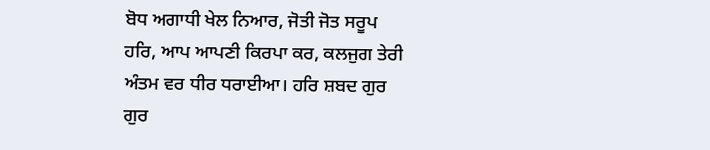ਬੋਧ ਅਗਾਧੀ ਖੇਲ ਨਿਆਰ, ਜੋਤੀ ਜੋਤ ਸਰੂਪ ਹਰਿ, ਆਪ ਆਪਣੀ ਕਿਰਪਾ ਕਰ, ਕਲਜੁਗ ਤੇਰੀ ਅੰਤਮ ਵਰ ਧੀਰ ਧਰਾਈਆ। ਹਰਿ ਸ਼ਬਦ ਗੁਰ ਗੁਰ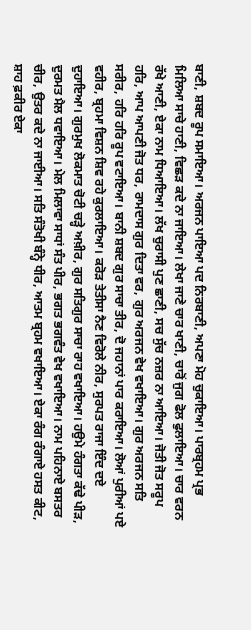ਬਾਣੀ, ਸ਼ਬਦ ਰੂਪ ਸਮਾਇਆ। ਅਰਜਨ ਪਾਇਆ ਪਦ ਨਿਰਬਾਣੀ, ਅਪਣਾ ਮੋਹ ਚੁਕਾਇਆ। ਪਾਰਬ੍ਰਹਮ ਪ੍ਰਭ ਮਿਲਿਆ ਸਾਚੇ ਹਾਣੀ, ਵਿਛੜ ਕਦੇ ਨਾ ਜਾਇਆ। ਲੇਖਾ ਜਾਣੇ ਚਾਰ ਖਾਣੀ, ਚਾਰੋਂ ਜੁਗ ਫੋਲ ਫੁਲਾਇਆ। ਚਾਰ ਵਰਨ ਰੱਖੇ ਆਣੀ, ਏਕਾ ਨਾਮ ਧਿਆਇਆ। ਲੱਖ ਚੁਰਾਸੀ ਪੁਣ ਛਾਣੀ, ਸਚ ਸੁੱਚ ਨਜ਼ਰ ਨਾ ਆਇਆ। ਜੋਤੀ ਜੋਤ ਸਰੂਪ ਹਰਿ, ਆਪ ਆਪਣੀ ਜੋਤ ਧਰ, ਰਾਮਦਾਸ ਗੁਰ ਦਿਤਾ ਵਰ, ਗੁਰ ਅਰਜਨ ਵੇਖ ਵਖਾਇਆ। ਗੁਰ ਅਰਜਨ ਸਤਿ ਸਰੀਰ, ਹਰਿ ਹਰਿ ਰੂਪ ਵਟਾਇਆ। ਬਾਨੀ ਸ਼ਬਦ ਗੁਰ ਸਾਚਾ ਤੀਰ, ਦੋ ਜਹਾਨਾਂ ਪਾਰ ਕਰਾਇਆ। ਲੋਆਂ ਪੁਰੀਆਂ ਪਏ ਵਹੀਰ, ਬ੍ਰਹਮਾ ਵਿਸ਼ਨ ਸ਼ਿਵ ਰਹੇ ਕੁਰਲਾਇਆ। ਕਰੋੜ ਤੇਤੀਸਾ ਨੈਣ ਵਿਰੋਲੇ ਨੀਰ, ਸੁਰਪਤ ਰਾਜਾ ਇੰਦ ਦਏ ਦੁਹਾਇਆ। ਗੁਰਮੁਖ ਲੋਕਮਾਤ ਚੋਟੀ ਚੜ੍ਹੇ ਅਖ਼ੀਰ, ਗੁਰ ਸਤਿਗੁਰ ਸਾਚਾ ਰਾਹ ਵਖਾਇਆ। ਹਉਮੇ ਹੰਗਤਾ ਕੱਢੇ ਪੀੜ, ਦੁਰਮਤ ਮੈਲ ਧਵਾਇਆ। ਮੇਲ ਮਿਲਾਵਾ ਸਾਧਾਂ ਸੰਤ ਪੀਰ, ਭਗਤ ਭਗਵੰਤ ਵੇਖ ਵਖਾਇਆ। ਨਾਮ ਪਹਿਨਾਏ ਬਸਤਰ ਚੀਰ, ਉਤਰ ਕਦੇ ਨਾ ਜਾਈਆ। ਸਤਿ ਸੰਤੋਖੀ ਬੰਨ੍ਹੇ ਧੀਰ, ਆਤਮ ਬ੍ਰਹਮ ਵਖਾਇਆ। ਏਕਾ ਰੰਗ ਰੰਗਾਏ ਹਸਤ ਕੀਟ, ਸ਼ਾਹ ਫ਼ਕੀਰ ਏਕਾ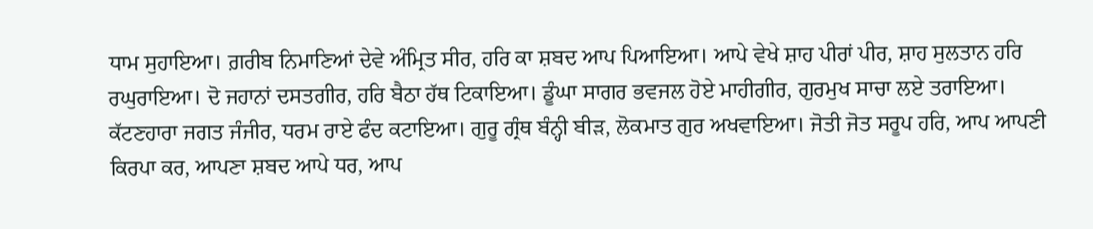ਧਾਮ ਸੁਹਾਇਆ। ਗ਼ਰੀਬ ਨਿਮਾਣਿਆਂ ਦੇਵੇ ਅੰਮ੍ਰਿਤ ਸੀਰ, ਹਰਿ ਕਾ ਸ਼ਬਦ ਆਪ ਪਿਆਇਆ। ਆਪੇ ਵੇਖੇ ਸ਼ਾਹ ਪੀਰਾਂ ਪੀਰ, ਸ਼ਾਹ ਸੁਲਤਾਨ ਹਰਿ ਰਘੁਰਾਇਆ। ਦੋ ਜਹਾਨਾਂ ਦਸਤਗੀਰ, ਹਰਿ ਬੈਠਾ ਹੱਥ ਟਿਕਾਇਆ। ਡੂੰਘਾ ਸਾਗਰ ਭਵਜਲ ਹੋਏ ਮਾਹੀਗੀਰ, ਗੁਰਮੁਖ ਸਾਚਾ ਲਏ ਤਰਾਇਆ। ਕੱਟਣਹਾਰਾ ਜਗਤ ਜੰਜੀਰ, ਧਰਮ ਰਾਏ ਫੰਦ ਕਟਾਇਆ। ਗੁਰੂ ਗ੍ਰੰਥ ਬੰਨ੍ਹੀ ਬੀੜ, ਲੋਕਮਾਤ ਗੁਰ ਅਖਵਾਇਆ। ਜੋਤੀ ਜੋਤ ਸਰੂਪ ਹਰਿ, ਆਪ ਆਪਣੀ ਕਿਰਪਾ ਕਰ, ਆਪਣਾ ਸ਼ਬਦ ਆਪੇ ਧਰ, ਆਪ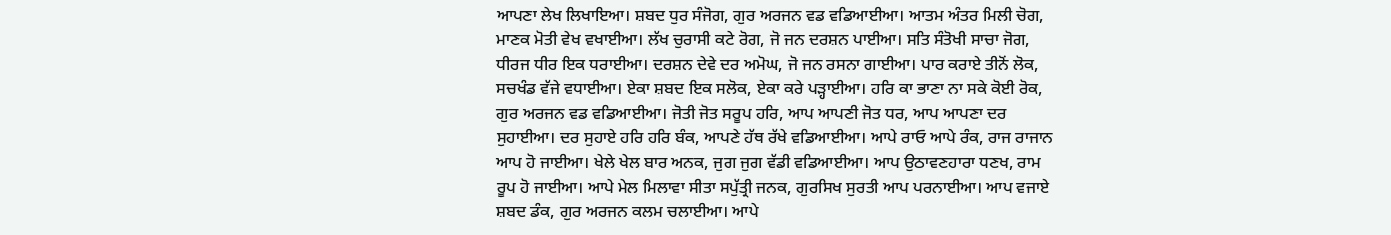ਆਪਣਾ ਲੇਖ ਲਿਖਾਇਆ। ਸ਼ਬਦ ਧੁਰ ਸੰਜੋਗ, ਗੁਰ ਅਰਜਨ ਵਡ ਵਡਿਆਈਆ। ਆਤਮ ਅੰਤਰ ਮਿਲੀ ਚੋਗ, ਮਾਣਕ ਮੋਤੀ ਵੇਖ ਵਖਾਈਆ। ਲੱਖ ਚੁਰਾਸੀ ਕਟੇ ਰੋਗ, ਜੋ ਜਨ ਦਰਸ਼ਨ ਪਾਈਆ। ਸਤਿ ਸੰਤੋਖੀ ਸਾਚਾ ਜੋਗ, ਧੀਰਜ ਧੀਰ ਇਕ ਧਰਾਈਆ। ਦਰਸ਼ਨ ਦੇਵੇ ਦਰ ਅਮੋਘ, ਜੋ ਜਨ ਰਸਨਾ ਗਾਈਆ। ਪਾਰ ਕਰਾਏ ਤੀਨੋਂ ਲੋਕ, ਸਚਖੰਡ ਵੱਜੇ ਵਧਾਈਆ। ਏਕਾ ਸ਼ਬਦ ਇਕ ਸਲੋਕ, ਏਕਾ ਕਰੇ ਪੜ੍ਹਾਈਆ। ਹਰਿ ਕਾ ਭਾਣਾ ਨਾ ਸਕੇ ਕੋਈ ਰੋਕ, ਗੁਰ ਅਰਜਨ ਵਡ ਵਡਿਆਈਆ। ਜੋਤੀ ਜੋਤ ਸਰੂਪ ਹਰਿ, ਆਪ ਆਪਣੀ ਜੋਤ ਧਰ, ਆਪ ਆਪਣਾ ਦਰ ਸੁਹਾਈਆ। ਦਰ ਸੁਹਾਏ ਹਰਿ ਹਰਿ ਬੰਕ, ਆਪਣੇ ਹੱਥ ਰੱਖੇ ਵਡਿਆਈਆ। ਆਪੇ ਰਾਓ ਆਪੇ ਰੰਕ, ਰਾਜ ਰਾਜਾਨ ਆਪ ਹੋ ਜਾਈਆ। ਖੇਲੇ ਖੇਲ ਬਾਰ ਅਨਕ, ਜੁਗ ਜੁਗ ਵੱਡੀ ਵਡਿਆਈਆ। ਆਪ ਉਠਾਵਣਹਾਰਾ ਧਣਖ, ਰਾਮ ਰੂਪ ਹੋ ਜਾਈਆ। ਆਪੇ ਮੇਲ ਮਿਲਾਵਾ ਸੀਤਾ ਸਪੁੱਤ੍ਰੀ ਜਨਕ, ਗੁਰਸਿਖ ਸੁਰਤੀ ਆਪ ਪਰਨਾਈਆ। ਆਪ ਵਜਾਏ ਸ਼ਬਦ ਡੰਕ, ਗੁਰ ਅਰਜਨ ਕਲਮ ਚਲਾਈਆ। ਆਪੇ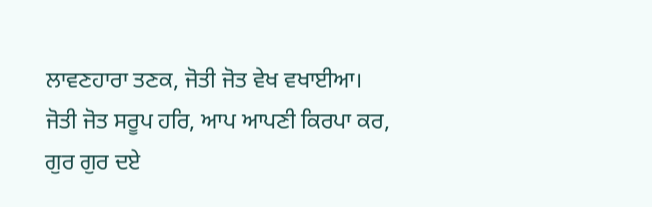ਲਾਵਣਹਾਰਾ ਤਣਕ, ਜੋਤੀ ਜੋਤ ਵੇਖ ਵਖਾਈਆ। ਜੋਤੀ ਜੋਤ ਸਰੂਪ ਹਰਿ, ਆਪ ਆਪਣੀ ਕਿਰਪਾ ਕਰ, ਗੁਰ ਗੁਰ ਦਏ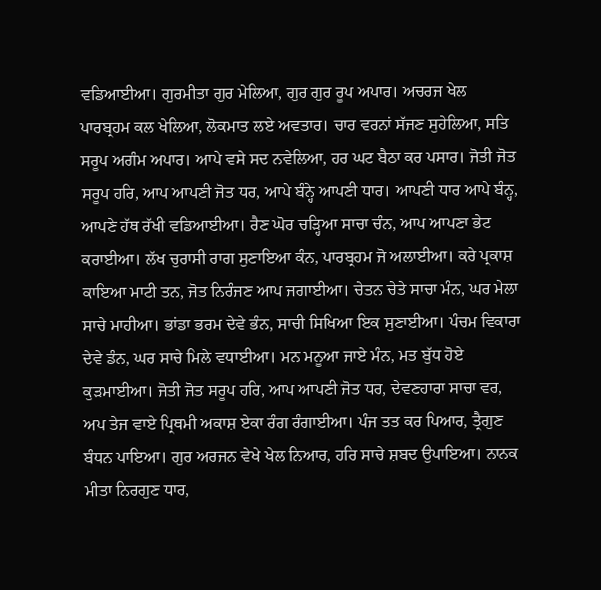ਵਡਿਆਈਆ। ਗੁਰਮੀਤਾ ਗੁਰ ਮੇਲਿਆ, ਗੁਰ ਗੁਰ ਰੂਪ ਅਪਾਰ। ਅਚਰਜ ਖੇਲ ਪਾਰਬ੍ਰਹਮ ਕਲ ਖੇਲਿਆ, ਲੋਕਮਾਤ ਲਏ ਅਵਤਾਰ। ਚਾਰ ਵਰਨਾਂ ਸੱਜਣ ਸੁਹੇਲਿਆ, ਸਤਿ ਸਰੂਪ ਅਗੰਮ ਅਪਾਰ। ਆਪੇ ਵਸੇ ਸਦ ਨਵੇਲਿਆ, ਹਰ ਘਟ ਬੈਠਾ ਕਰ ਪਸਾਰ। ਜੋਤੀ ਜੋਤ ਸਰੂਪ ਹਰਿ, ਆਪ ਆਪਣੀ ਜੋਤ ਧਰ, ਆਪੇ ਬੰਨ੍ਹੇ ਆਪਣੀ ਧਾਰ। ਆਪਣੀ ਧਾਰ ਆਪੇ ਬੰਨ੍ਹ, ਆਪਣੇ ਹੱਥ ਰੱਖੀ ਵਡਿਆਈਆ। ਰੈਣ ਘੋਰ ਚੜ੍ਹਿਆ ਸਾਚਾ ਚੰਨ, ਆਪ ਆਪਣਾ ਭੇਟ ਕਰਾਈਆ। ਲੱਖ ਚੁਰਾਸੀ ਰਾਗ ਸੁਣਾਇਆ ਕੰਨ, ਪਾਰਬ੍ਰਹਮ ਜੋ ਅਲਾਈਆ। ਕਰੇ ਪ੍ਰਕਾਸ਼ ਕਾਇਆ ਮਾਟੀ ਤਨ, ਜੋਤ ਨਿਰੰਜਣ ਆਪ ਜਗਾਈਆ। ਚੇਤਨ ਚੇਤੇ ਸਾਚਾ ਮੰਨ, ਘਰ ਮੇਲਾ ਸਾਚੇ ਮਾਹੀਆ। ਭਾਂਡਾ ਭਰਮ ਦੇਵੇ ਭੰਨ, ਸਾਚੀ ਸਿਖਿਆ ਇਕ ਸੁਣਾਈਆ। ਪੰਚਮ ਵਿਕਾਰਾ ਦੇਵੇ ਡੰਨ, ਘਰ ਸਾਚੇ ਮਿਲੇ ਵਧਾਈਆ। ਮਨ ਮਨੂਆ ਜਾਏ ਮੰਨ, ਮਤ ਬੁੱਧ ਹੋਏ ਕੁੜਮਾਈਆ। ਜੋਤੀ ਜੋਤ ਸਰੂਪ ਹਰਿ, ਆਪ ਆਪਣੀ ਜੋਤ ਧਰ, ਦੇਵਣਹਾਰਾ ਸਾਚਾ ਵਰ, ਅਪ ਤੇਜ ਵਾਏ ਪ੍ਰਿਥਮੀ ਅਕਾਸ਼ ਏਕਾ ਰੰਗ ਰੰਗਾਈਆ। ਪੰਜ ਤਤ ਕਰ ਪਿਆਰ, ਤ੍ਰੈਗੁਣ ਬੰਧਨ ਪਾਇਆ। ਗੁਰ ਅਰਜਨ ਵੇਖੇ ਖੇਲ ਨਿਆਰ, ਹਰਿ ਸਾਚੇ ਸ਼ਬਦ ਉਪਾਇਆ। ਨਾਨਕ ਮੀਤਾ ਨਿਰਗੁਣ ਧਾਰ,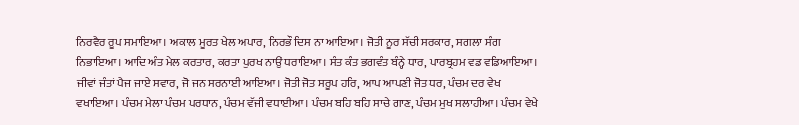ਨਿਰਵੈਰ ਰੂਪ ਸਮਾਇਆ। ਅਕਾਲ ਮੂਰਤ ਖੇਲ ਅਪਾਰ, ਨਿਰਭੌ ਦਿਸ ਨਾ ਆਇਆ। ਜੋਤੀ ਨੂਰ ਸੱਚੀ ਸਰਕਾਰ, ਸਗਲਾ ਸੰਗ ਨਿਭਾਇਆ। ਆਦਿ ਅੰਤ ਮੇਲ ਕਰਤਾਰ, ਕਰਤਾ ਪੁਰਖ ਨਾਉਂ ਧਰਾਇਆ। ਸੰਤ ਕੰਤ ਭਗਵੰਤ ਬੰਨ੍ਹੇ ਧਾਰ, ਪਾਰਬ੍ਰਹਮ ਵਡ ਵਡਿਆਇਆ। ਜੀਵਾਂ ਜੰਤਾਂ ਪੈਜ ਜਾਏ ਸਵਾਰ, ਜੋ ਜਨ ਸਰਨਾਈ ਆਇਆ। ਜੋਤੀ ਜੋਤ ਸਰੂਪ ਹਰਿ, ਆਪ ਆਪਣੀ ਜੋਤ ਧਰ, ਪੰਚਮ ਦਰ ਵੇਖ ਵਖਾਇਆ। ਪੰਚਮ ਮੇਲਾ ਪੰਚਮ ਪਰਧਾਨ, ਪੰਚਮ ਵੱਜੀ ਵਧਾਈਆ। ਪੰਚਮ ਬਹਿ ਬਹਿ ਸਾਚੇ ਗਾਣ, ਪੰਚਮ ਮੁਖ ਸਲਾਹੀਆ। ਪੰਚਮ ਵੇਖੇ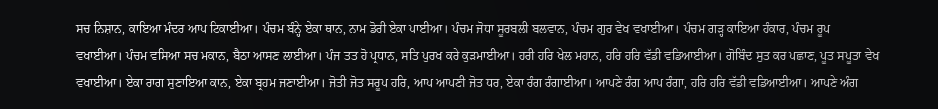ਸਚ ਨਿਸ਼ਾਨ, ਕਾਇਆ ਮੰਦਰ ਆਪ ਟਿਕਾਈਆ। ਪੰਚਮ ਬੰਨ੍ਹੇ ਏਕਾ ਥਾਨ, ਨਾਮ ਡੋਰੀ ਏਕਾ ਪਾਈਆ। ਪੰਚਮ ਜੋਧਾ ਸੂਰਬਲੀ ਬਲਵਾਨ, ਪੰਚਮ ਗੁਰ ਵੇਖ ਵਖਾਈਆ। ਪੰਚਮ ਗੜ੍ਹ ਕਾਇਆ ਹੰਕਾਰ, ਪੰਚਮ ਰੂਪ ਵਖਾਈਆ। ਪੰਚਮ ਵਸਿਆ ਸਚ ਮਕਾਨ, ਬੈਠਾ ਆਸਣ ਲਾਈਆ। ਪੰਜ ਤਤ ਹੋ ਪ੍ਰਧਾਨ, ਸਤਿ ਪੁਰਖ ਕਰੇ ਕੁੜਮਾਈਆ। ਹਰੀ ਹਰਿ ਖੇਲ ਮਹਾਨ, ਹਰਿ ਹਰਿ ਵੱਡੀ ਵਡਿਆਈਆ। ਗੋਬਿੰਦ ਸੁਤ ਕਰ ਪਛਾਣ, ਪੂਤ ਸਪੂਤਾ ਵੇਖ ਵਖਾਈਆ। ਏਕਾ ਰਾਗ ਸੁਣਾਇਆ ਕਾਨ, ਏਕਾ ਬ੍ਰਹਮ ਜਣਾਈਆ। ਜੋਤੀ ਜੋਤ ਸਰੂਪ ਹਰਿ, ਆਪ ਆਪਣੀ ਜੋਤ ਧਰ, ਏਕਾ ਰੰਗ ਰੰਗਾਈਆ। ਆਪਣੇ ਰੰਗ ਆਪ ਰੰਗਾ, ਹਰਿ ਹਰਿ ਵੱਡੀ ਵਡਿਆਈਆ। ਆਪਣੇ ਅੰਗ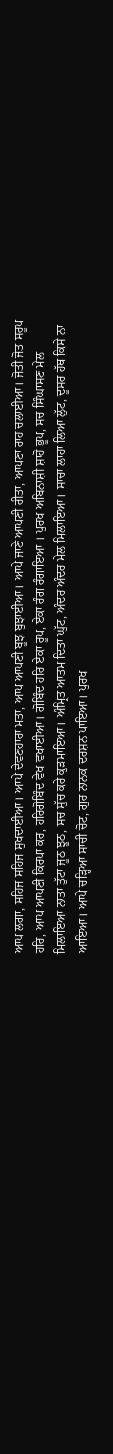ਆਪ ਲਗਾ, ਸਹਿਜ ਸਹਿਜ ਸੁਖਦਾਈਆ। ਆਪੇ ਦੇਵਣਹਾਰਾ ਮਤਾ, ਆਪ ਆਪਣੀ ਬੂਝ ਬੁਝਾਈਆ। ਆਪੇ ਜਾਣੇ ਆਪਣੀ ਰੀਤਾ, ਆਪਣਾ ਰਾਹ ਚਲਾਈਆ। ਜੋਤੀ ਜੋਤ ਸਰੂਪ ਹਰਿ, ਆਪ ਆਪਣੀ ਕਿਰਪਾ ਕਰ, ਹਰਿਗੋਬਿੰਦ ਵੇਖ ਵਖਾਈਆ। ਗੋਬਿੰਦ ਹਰਿ ਏਕਾ ਰੂਪ, ਏਕਾ ਰੰਗ ਰੰਗਾਇਆ । ਪੁਰਖ ਅਬਿਨਾਸ਼ੀ ਸ਼ਾਹੋ ਭੂਪ, ਸਚ ਸਿੰਘਾਸਣ ਮੇਲ ਮਿਲਾਇਆ ਨਾਤਾ ਤੁੱਟਾ ਜੂਠ ਝੂਠ, ਸਚ ਸੁੱਚ ਕਰੇ ਕੁੜਮਾਇਆ। ਅੰਮ੍ਰਿਤ ਆਤਮ ਦਿਤਾ ਘੁੱਟ, ਅੰਦਰ ਅੰਦਰ ਮੇਲ ਮਿਲਾਇਆ। ਸਾਚਾ ਲਾਹਾ ਲਿਆ ਲੁੱਟ, ਦੂਸਰ ਹੱਥ ਕਿਸੇ ਨਾ ਆਇਆ। ਆਪੇ ਚੜ੍ਹਿਆ ਸਾਚੀ ਚੋਟ, ਗੁਰ ਨਾਨਕ ਦਰਸ਼ਨ ਪਾਇਆ। ਪੁਰਖ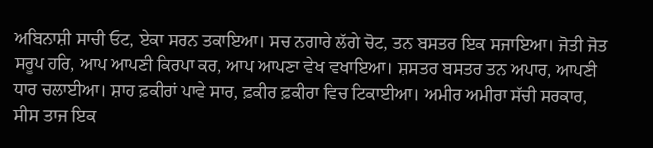ਅਬਿਨਾਸ਼ੀ ਸਾਚੀ ਓਟ, ਏਕਾ ਸਰਨ ਤਕਾਇਆ। ਸਚ ਨਗਾਰੇ ਲੱਗੇ ਚੋਟ, ਤਨ ਬਸਤਰ ਇਕ ਸਜਾਇਆ। ਜੋਤੀ ਜੋਤ ਸਰੂਪ ਹਰਿ, ਆਪ ਆਪਣੀ ਕਿਰਪਾ ਕਰ, ਆਪ ਆਪਣਾ ਵੇਖ ਵਖਾਇਆ। ਸ਼ਸਤਰ ਬਸਤਰ ਤਨ ਅਪਾਰ, ਆਪਣੀ ਧਾਰ ਚਲਾਈਆ। ਸ਼ਾਹ ਫ਼ਕੀਰਾਂ ਪਾਵੇ ਸਾਰ, ਫ਼ਕੀਰ ਫ਼ਕੀਰਾ ਵਿਚ ਟਿਕਾਈਆ। ਅਮੀਰ ਅਮੀਰਾ ਸੱਚੀ ਸਰਕਾਰ, ਸੀਸ ਤਾਜ ਇਕ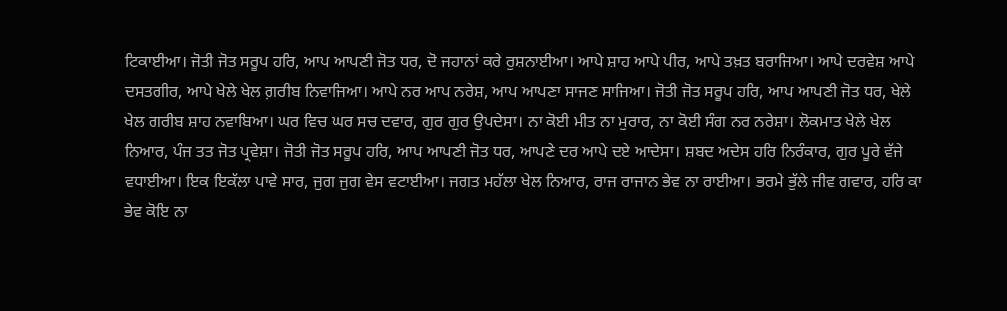ਟਿਕਾਈਆ। ਜੋਤੀ ਜੋਤ ਸਰੂਪ ਹਰਿ, ਆਪ ਆਪਣੀ ਜੋਤ ਧਰ, ਦੋ ਜਹਾਨਾਂ ਕਰੇ ਰੁਸ਼ਨਾਈਆ। ਆਪੇ ਸ਼ਾਹ ਆਪੇ ਪੀਰ, ਆਪੇ ਤਖ਼ਤ ਬਰਾਜਿਆ। ਆਪੇ ਦਰਵੇਸ਼ ਆਪੇ ਦਸਤਗੀਰ, ਆਪੇ ਖੇਲੇ ਖੇਲ ਗ਼ਰੀਬ ਨਿਵਾਜਿਆ। ਆਪੇ ਨਰ ਆਪ ਨਰੇਸ਼, ਆਪ ਆਪਣਾ ਸਾਜਣ ਸਾਜਿਆ। ਜੋਤੀ ਜੋਤ ਸਰੂਪ ਹਰਿ, ਆਪ ਆਪਣੀ ਜੋਤ ਧਰ, ਖੇਲੇ ਖੇਲ ਗਰੀਬ ਸ਼ਾਹ ਨਵਾਬਿਆ। ਘਰ ਵਿਚ ਘਰ ਸਚ ਦਵਾਰ, ਗੁਰ ਗੁਰ ਉਪਦੇਸਾ। ਨਾ ਕੋਈ ਮੀਤ ਨਾ ਮੁਰਾਰ, ਨਾ ਕੋਈ ਸੰਗ ਨਰ ਨਰੇਸ਼ਾ। ਲੋਕਮਾਤ ਖੇਲੇ ਖੇਲ ਨਿਆਰ, ਪੰਜ ਤਤ ਜੋਤ ਪ੍ਰਵੇਸ਼ਾ। ਜੋਤੀ ਜੋਤ ਸਰੂਪ ਹਰਿ, ਆਪ ਆਪਣੀ ਜੋਤ ਧਰ, ਆਪਣੇ ਦਰ ਆਪੇ ਦਏ ਆਦੇਸਾ। ਸ਼ਬਦ ਅਦੇਸ ਹਰਿ ਨਿਰੰਕਾਰ, ਗੁਰ ਪੂਰੇ ਵੱਜੇ ਵਧਾਈਆ। ਇਕ ਇਕੱਲਾ ਪਾਵੇ ਸਾਰ, ਜੁਗ ਜੁਗ ਵੇਸ ਵਟਾਈਆ। ਜਗਤ ਮਹੱਲਾ ਖੇਲ ਨਿਆਰ, ਰਾਜ ਰਾਜਾਨ ਭੇਵ ਨਾ ਰਾਈਆ। ਭਰਮੇ ਭੁੱਲੇ ਜੀਵ ਗਵਾਰ, ਹਰਿ ਕਾ ਭੇਵ ਕੋਇ ਨਾ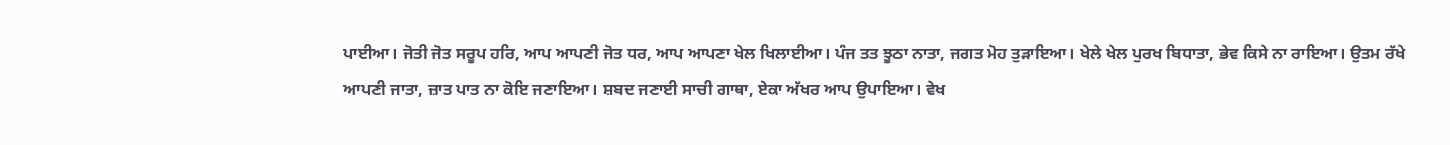ਪਾਈਆ। ਜੋਤੀ ਜੋਤ ਸਰੂਪ ਹਰਿ, ਆਪ ਆਪਣੀ ਜੋਤ ਧਰ, ਆਪ ਆਪਣਾ ਖੇਲ ਖਿਲਾਈਆ। ਪੰਜ ਤਤ ਝੂਠਾ ਨਾਤਾ, ਜਗਤ ਮੋਹ ਤੁੜਾਇਆ। ਖੇਲੇ ਖੇਲ ਪੁਰਖ ਬਿਧਾਤਾ, ਭੇਵ ਕਿਸੇ ਨਾ ਰਾਇਆ। ਉਤਮ ਰੱਖੇ ਆਪਣੀ ਜਾਤਾ, ਜ਼ਾਤ ਪਾਤ ਨਾ ਕੋਇ ਜਣਾਇਆ। ਸ਼ਬਦ ਜਣਾਈ ਸਾਚੀ ਗਾਥਾ, ਏਕਾ ਅੱਖਰ ਆਪ ਉਪਾਇਆ। ਵੇਖ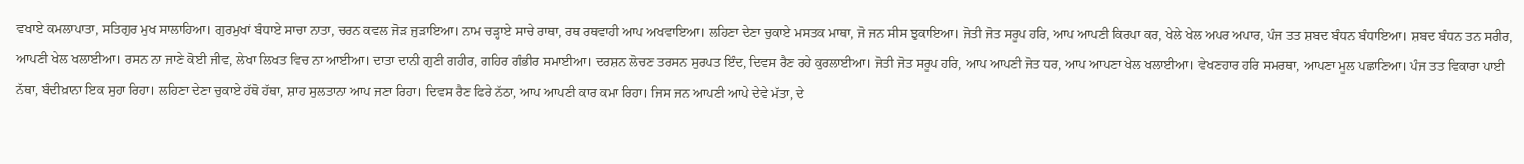ਵਖਾਏ ਕਮਲਾਪਾਤਾ, ਸਤਿਗੁਰ ਮੁਖ ਸਾਲਾਹਿਆ। ਗੁਰਮੁਖਾਂ ਬੰਧਾਏ ਸਾਚਾ ਨਾਤਾ, ਚਰਨ ਕਵਲ ਜੋੜ ਜੁੜਾਇਆ। ਨਾਮ ਚੜ੍ਹਾਏ ਸਾਚੇ ਰਾਥਾ, ਰਥ ਰਥਵਾਹੀ ਆਪ ਅਖਵਾਇਆ। ਲਹਿਣਾ ਦੇਣਾ ਚੁਕਾਏ ਮਸਤਕ ਮਾਥਾ, ਜੋ ਜਨ ਸੀਸ ਝੁਕਾਇਆ। ਜੋਤੀ ਜੋਤ ਸਰੂਪ ਹਰਿ, ਆਪ ਆਪਣੀ ਕਿਰਪਾ ਕਰ, ਖੇਲੇ ਖੇਲ ਅਪਰ ਅਪਾਰ, ਪੰਜ ਤਤ ਸ਼ਬਦ ਬੰਧਨ ਬੰਧਾਇਆ। ਸ਼ਬਦ ਬੰਧਨ ਤਨ ਸਰੀਰ, ਆਪਣੀ ਖੇਲ ਖਲਾਈਆ। ਰਸਨ ਨਾ ਜਾਣੇ ਕੋਈ ਜੀਵ, ਲੇਖਾ ਲਿਖਤ ਵਿਚ ਨਾ ਆਈਆ। ਦਾਤਾ ਦਾਨੀ ਗੁਣੀ ਗਹੀਰ, ਗਹਿਰ ਗੰਭੀਰ ਸਮਾਈਆ। ਦਰਸ਼ਨ ਲੋਚਣ ਤਰਸਨ ਸੁਰਪਤ ਇੰਦ, ਦਿਵਸ ਰੈਣ ਰਹੇ ਕੁਰਲਾਈਆ। ਜੋਤੀ ਜੋਤ ਸਰੂਪ ਹਰਿ, ਆਪ ਆਪਣੀ ਜੋਤ ਧਰ, ਆਪ ਆਪਣਾ ਖੇਲ ਖਲਾਈਆ। ਵੇਖਣਹਾਰ ਹਰਿ ਸਮਰਥਾ, ਆਪਣਾ ਮੂਲ ਪਛਾਣਿਆ। ਪੰਜ ਤਤ ਵਿਕਾਰਾ ਪਾਈ ਨੱਥਾ, ਬੰਦੀਖ਼ਾਨਾ ਇਕ ਸੁਹਾ ਰਿਹਾ। ਲਹਿਣਾ ਦੇਣਾ ਚੁਕਾਏ ਹੱਥੋ ਹੱਥਾ, ਸ਼ਾਹ ਸੁਲਤਾਨਾ ਆਪ ਜਣਾ ਰਿਹਾ। ਦਿਵਸ ਰੈਣ ਫਿਰੇ ਨੱਠਾ, ਆਪ ਆਪਣੀ ਕਾਰ ਕਮਾ ਰਿਹਾ। ਜਿਸ ਜਨ ਆਪਣੀ ਆਪੇ ਦੇਵੇ ਮੱਤਾ, ਦੇ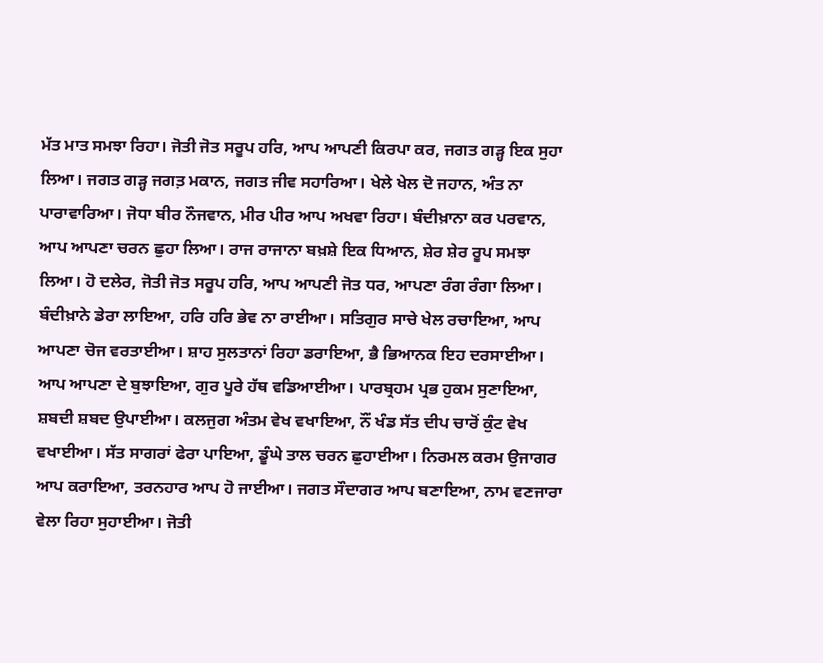ਮੱਤ ਮਾਤ ਸਮਝਾ ਰਿਹਾ। ਜੋਤੀ ਜੋਤ ਸਰੂਪ ਹਰਿ, ਆਪ ਆਪਣੀ ਕਿਰਪਾ ਕਰ, ਜਗਤ ਗੜ੍ਹ ਇਕ ਸੁਹਾ ਲਿਆ। ਜਗਤ ਗੜ੍ਹ ਜਗਤ਼ ਮਕਾਨ, ਜਗਤ ਜੀਵ ਸਹਾਰਿਆ। ਖੇਲੇ ਖੇਲ ਦੋ ਜਹਾਨ, ਅੰਤ ਨਾ ਪਾਰਾਵਾਰਿਆ। ਜੋਧਾ ਬੀਰ ਨੌਜਵਾਨ, ਮੀਰ ਪੀਰ ਆਪ ਅਖਵਾ ਰਿਹਾ। ਬੰਦੀਖ਼ਾਨਾ ਕਰ ਪਰਵਾਨ, ਆਪ ਆਪਣਾ ਚਰਨ ਛੁਹਾ ਲਿਆ। ਰਾਜ ਰਾਜਾਨਾ ਬਖ਼ਸ਼ੇ ਇਕ ਧਿਆਨ, ਸ਼ੇਰ ਸ਼ੇਰ ਰੂਪ ਸਮਝਾ ਲਿਆ। ਹੋ ਦਲੇਰ, ਜੋਤੀ ਜੋਤ ਸਰੂਪ ਹਰਿ, ਆਪ ਆਪਣੀ ਜੋਤ ਧਰ, ਆਪਣਾ ਰੰਗ ਰੰਗਾ ਲਿਆ। ਬੰਦੀਖ਼ਾਨੇ ਡੇਰਾ ਲਾਇਆ, ਹਰਿ ਹਰਿ ਭੇਵ ਨਾ ਰਾਈਆ। ਸਤਿਗੁਰ ਸਾਚੇ ਖੇਲ ਰਚਾਇਆ, ਆਪ ਆਪਣਾ ਚੋਜ ਵਰਤਾਈਆ। ਸ਼ਾਹ ਸੁਲਤਾਨਾਂ ਰਿਹਾ ਡਰਾਇਆ, ਭੈ ਭਿਆਨਕ ਇਹ ਦਰਸਾਈਆ। ਆਪ ਆਪਣਾ ਦੇ ਬੁਝਾਇਆ, ਗੁਰ ਪੂਰੇ ਹੱਥ ਵਡਿਆਈਆ। ਪਾਰਬ੍ਰਹਮ ਪ੍ਰਭ ਹੁਕਮ ਸੁਣਾਇਆ, ਸ਼ਬਦੀ ਸ਼ਬਦ ਉਪਾਈਆ। ਕਲਜੁਗ ਅੰਤਮ ਵੇਖ ਵਖਾਇਆ, ਨੌਂ ਖੰਡ ਸੱਤ ਦੀਪ ਚਾਰੋਂ ਕੁੰਟ ਵੇਖ ਵਖਾਈਆ। ਸੱਤ ਸਾਗਰਾਂ ਫੇਰਾ ਪਾਇਆ, ਡੂੰਘੇ ਤਾਲ ਚਰਨ ਛੁਹਾਈਆ। ਨਿਰਮਲ ਕਰਮ ਉਜਾਗਰ ਆਪ ਕਰਾਇਆ, ਤਰਨਹਾਰ ਆਪ ਹੋ ਜਾਈਆ। ਜਗਤ ਸੌਦਾਗਰ ਆਪ ਬਣਾਇਆ, ਨਾਮ ਵਣਜਾਰਾ ਵੇਲਾ ਰਿਹਾ ਸੁਹਾਈਆ। ਜੋਤੀ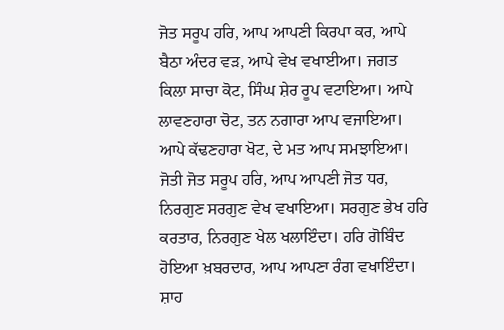ਜੋਤ ਸਰੂਪ ਹਰਿ, ਆਪ ਆਪਣੀ ਕਿਰਪਾ ਕਰ, ਆਪੇ ਬੈਠਾ ਅੰਦਰ ਵੜ, ਆਪੇ ਵੇਖ ਵਖਾਈਆ। ਜਗਤ ਕਿਲਾ ਸਾਚਾ ਕੋਟ, ਸਿੰਘ ਸ਼ੇਰ ਰੂਪ ਵਟਾਇਆ। ਆਪੇ ਲਾਵਣਹਾਰਾ ਚੋਟ, ਤਨ ਨਗਾਰਾ ਆਪ ਵਜਾਇਆ। ਆਪੇ ਕੱਢਣਹਾਰਾ ਖੋਟ, ਦੇ ਮਤ ਆਪ ਸਮਝਾਇਆ। ਜੋਤੀ ਜੋਤ ਸਰੂਪ ਹਰਿ, ਆਪ ਆਪਣੀ ਜੋਤ ਧਰ, ਨਿਰਗੁਣ ਸਰਗੁਣ ਵੇਖ ਵਖਾਇਆ। ਸਰਗੁਣ ਭੇਖ ਹਰਿ ਕਰਤਾਰ, ਨਿਰਗੁਣ ਖੇਲ ਖਲਾਇੰਦਾ। ਹਰਿ ਗੋਬਿੰਦ ਹੋਇਆ ਖ਼ਬਰਦਾਰ, ਆਪ ਆਪਣਾ ਰੰਗ ਵਖਾਇੰਦਾ। ਸ਼ਾਹ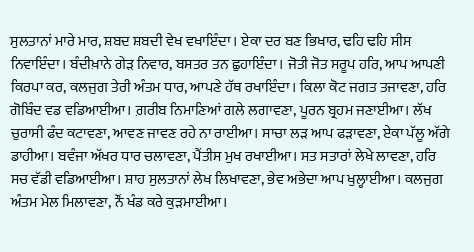ਸੁਲਤਾਨਾਂ ਮਾਰੇ ਮਾਰ, ਸ਼ਬਦ ਸ਼ਬਦੀ ਵੇਖ ਵਖਾਇੰਦਾ। ਏਕਾ ਦਰ ਬਣ ਭਿਖਾਰ, ਢਹਿ ਢਹਿ ਸੀਸ ਨਿਵਾਇੰਦਾ। ਬੰਦੀਖ਼ਾਨੇ ਗੇੜ ਨਿਵਾਰ, ਬਸਤਰ ਤਨ ਛੁਹਾਇੰਦਾ। ਜੋਤੀ ਜੋਤ ਸਰੂਪ ਹਰਿ, ਆਪ ਆਪਣੀ ਕਿਰਪਾ ਕਰ, ਕਲਜੁਗ ਤੇਰੀ ਅੰਤਮ ਧਾਰ, ਆਪਣੇ ਹੱਥ ਰਖਾਇੰਦਾ। ਕਿਲਾ ਕੋਟ ਜਗਤ ਤਜਾਵਣਾ, ਹਰਿ ਗੋਬਿੰਦ ਵਡ ਵਡਿਆਈਆ। ਗ਼ਰੀਬ ਨਿਮਾਣਿਆਂ ਗਲੇ ਲਗਾਵਣਾ, ਪੂਰਨ ਬ੍ਰਹਮ ਜਣਾਈਆ। ਲੱਖ ਚੁਰਾਸੀ ਫੰਦ ਕਟਾਵਣਾ, ਆਵਣ ਜਾਵਣ ਰਹੇ ਨਾ ਰਾਈਆ। ਸਾਚਾ ਲੜ ਆਪ ਫੜਾਵਣਾ, ਏਕਾ ਪੱਲੂ ਅੱਗੇ ਡਾਹੀਆ। ਬਵੰਜਾ ਅੱਖਰ ਧਾਰ ਚਲਾਵਣਾ, ਪੈਂਤੀਸ ਮੁਖ ਰਖਾਈਆ। ਸਤ ਸਤਾਰਾਂ ਲੇਖੇ ਲਾਵਣਾ, ਹਰਿ ਸਚ ਵੱਡੀ ਵਡਿਆਈਆ। ਸ਼ਾਹ ਸੁਲਤਾਨਾਂ ਲੇਖ ਲਿਖਾਵਣਾ, ਭੇਵ ਅਭੇਦਾ ਆਪ ਖੁਲ੍ਹਾਈਆ। ਕਲਜੁਗ ਅੰਤਮ ਮੇਲ ਮਿਲਾਵਣਾ, ਨੌਂ ਖੰਡ ਕਰੇ ਕੁੜਮਾਈਆ।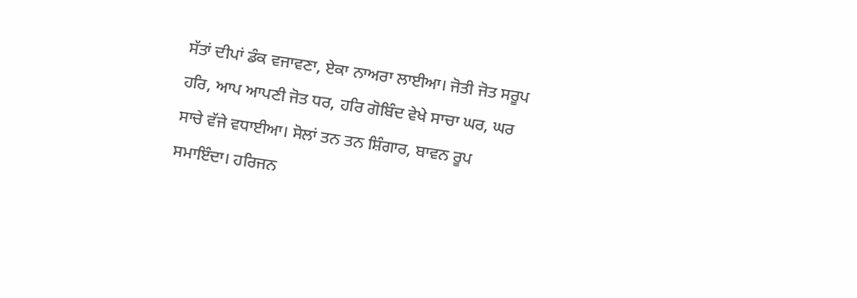ਸੱਤਾਂ ਦੀਪਾਂ ਡੰਕ ਵਜਾਵਣਾ, ਏਕਾ ਨਾਅਰਾ ਲਾਈਆ। ਜੋਤੀ ਜੋਤ ਸਰੂਪ ਹਰਿ, ਆਪ ਆਪਣੀ ਜੋਤ ਧਰ, ਹਰਿ ਗੋਬਿੰਦ ਵੇਖੇ ਸਾਚਾ ਘਰ, ਘਰ ਸਾਚੇ ਵੱਜੇ ਵਧਾਈਆ। ਸੋਲਾਂ ਤਨ ਤਨ ਸ਼ਿੰਗਾਰ, ਬਾਵਨ ਰੂਪ ਸਮਾਇੰਦਾ। ਹਰਿਜਨ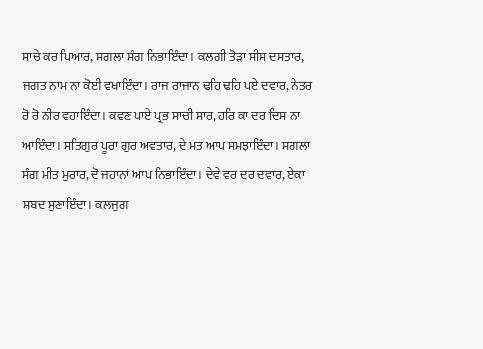ਸਾਚੇ ਕਰ ਪਿਆਰ, ਸਗਲਾ ਸੰਗ ਨਿਭਾਇੰਦਾ। ਕਲਗੀ ਤੋੜਾ ਸੀਸ ਦਸਤਾਰ, ਜਗਤ ਨਾਮ ਨਾ ਕੋਈ ਵਖਾਇੰਦਾ। ਰਾਜ ਰਾਜਾਨ ਢਹਿ ਢਹਿ ਪਏ ਦਵਾਰ, ਨੇਤਰ ਰੋ ਰੋ ਨੀਰ ਵਹਾਇੰਦਾ। ਕਵਣ ਪਾਏ ਪ੍ਰਭ ਸਾਚੀ ਸਾਰ, ਹਰਿ ਕਾ ਦਰ ਦਿਸ ਨਾ ਆਇੰਦਾ। ਸਤਿਗੁਰ ਪੂਰਾ ਗੁਰ ਅਵਤਾਰ, ਦੇ ਮਤ ਆਪ ਸਮਝਾਇੰਦਾ। ਸਗਲਾ ਸੰਗ ਮੀਤ ਮੁਰਾਰ, ਦੋ ਜਹਾਨਾਂ ਆਪ ਨਿਭਾਇੰਦਾ। ਦੇਵੇ ਵਰ ਦਰ ਦਵਾਰ, ਏਕਾ ਸ਼ਬਦ ਸੁਣਾਇੰਦਾ। ਕਲਜੁਗ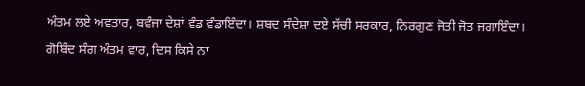ਅੰਤਮ ਲਏ ਅਵਤਾਰ, ਬਵੰਜਾ ਦੇਸ਼ਾਂ ਵੰਡ ਵੰਡਾਇੰਦਾ। ਸ਼ਬਦ ਸੰਦੇਸ਼ਾ ਦਏ ਸੱਚੀ ਸਰਕਾਰ, ਨਿਰਗੁਣ ਜੋਤੀ ਜੋਤ ਜਗਾਇੰਦਾ। ਗੋਬਿੰਦ ਸੰਗ ਅੰਤਮ ਵਾਰ, ਦਿਸ ਕਿਸੇ ਨਾ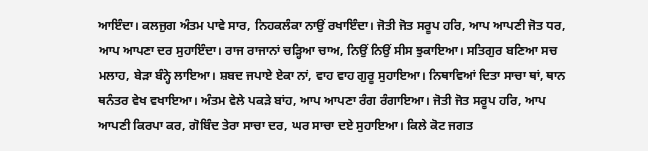ਆਇੰਦਾ। ਕਲਜੁਗ ਅੰਤਮ ਪਾਵੇ ਸਾਰ, ਨਿਹਕਲੰਕਾ ਨਾਉਂ ਰਖਾਇੰਦਾ। ਜੋਤੀ ਜੋਤ ਸਰੂਪ ਹਰਿ, ਆਪ ਆਪਣੀ ਜੋਤ ਧਰ, ਆਪ ਆਪਣਾ ਦਰ ਸੁਹਾਇੰਦਾ। ਰਾਜ ਰਾਜਾਨਾਂ ਚੜ੍ਹਿਆ ਚਾਅ, ਨਿਉਂ ਨਿਉਂ ਸੀਸ ਝੁਕਾਇਆ। ਸਤਿਗੁਰ ਬਣਿਆ ਸਚ ਮਲਾਹ, ਬੇੜਾ ਬੰਨ੍ਹੇ ਲਾਇਆ। ਸ਼ਬਦ ਜਪਾਏ ਏਕਾ ਨਾਂ, ਵਾਹ ਵਾਹ ਗੁਰੂ ਸੁਹਾਇਆ। ਨਿਥਾਵਿਆਂ ਦਿਤਾ ਸਾਚਾ ਥਾਂ, ਥਾਨ ਥਨੰਤਰ ਵੇਖ ਵਖਾਇਆ। ਅੰਤਮ ਵੇਲੇ ਪਕੜੇ ਬਾਂਹ, ਆਪ ਆਪਣਾ ਰੰਗ ਰੰਗਾਇਆ। ਜੋਤੀ ਜੋਤ ਸਰੂਪ ਹਰਿ, ਆਪ ਆਪਣੀ ਕਿਰਪਾ ਕਰ, ਗੋਬਿੰਦ ਤੇਰਾ ਸਾਚਾ ਦਰ, ਘਰ ਸਾਚਾ ਦਏ ਸੁਹਾਇਆ। ਕਿਲੇ ਕੋਟ ਜਗਤ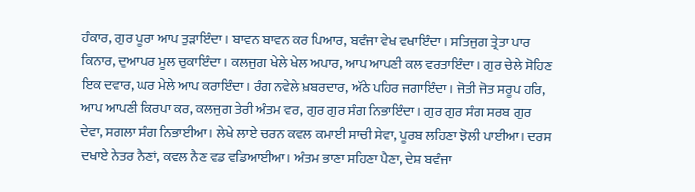ਹੰਕਾਰ, ਗੁਰ ਪੂਰਾ ਆਪ ਤੁੜਾਇੰਦਾ। ਬਾਵਨ ਬਾਵਨ ਕਰ ਪਿਆਰ, ਬਵੰਜਾ ਵੇਖ ਵਖਾਇੰਦਾ। ਸਤਿਜੁਗ ਤ੍ਰੇਤਾ ਪਾਰ ਕਿਨਾਰ, ਦੁਆਪਰ ਮੂਲ ਚੁਕਾਇੰਦਾ। ਕਲਜੁਗ ਖੇਲੇ ਖੇਲ ਅਪਾਰ, ਆਪ ਆਪਣੀ ਕਲ ਵਰਤਾਇੰਦਾ। ਗੁਰ ਚੇਲੇ ਸੋਹਿਣ ਇਕ ਦਵਾਰ, ਘਰ ਮੇਲੇ ਆਪ ਕਰਾਇੰਦਾ। ਰੰਗ ਨਵੇਲੇ ਖ਼ਬਰਦਾਰ, ਅੱਠੇ ਪਹਿਰ ਜਗਾਇੰਦਾ। ਜੋਤੀ ਜੋਤ ਸਰੂਪ ਹਰਿ, ਆਪ ਆਪਣੀ ਕਿਰਪਾ ਕਰ, ਕਲਜੁਗ ਤੇਰੀ ਅੰਤਮ ਵਰ, ਗੁਰ ਗੁਰ ਸੰਗ ਨਿਭਾਇੰਦਾ। ਗੁਰ ਗੁਰ ਸੰਗ ਸਰਬ ਗੁਰ ਦੇਵਾ, ਸਗਲਾ ਸੰਗ ਨਿਭਾਈਆ। ਲੇਖੇ ਲਾਏ ਚਰਨ ਕਵਲ ਕਮਾਈ ਸਾਚੀ ਸੇਵਾ, ਪੂਰਬ ਲਹਿਣਾ ਝੋਲੀ ਪਾਈਆ। ਦਰਸ ਦਖਾਏ ਨੇਤਰ ਨੈਣਾਂ, ਕਵਲ ਨੈਣ ਵਡ ਵਡਿਆਈਆ। ਅੰਤਮ ਭਾਣਾ ਸਹਿਣਾ ਪੈਣਾ, ਦੇਸ਼ ਬਵੰਜਾ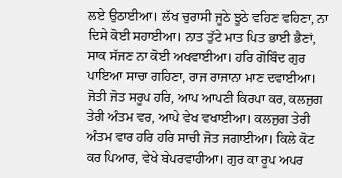ਲਏ ਉਠਾਈਆ। ਲੱਖ ਚੁਰਾਸੀ ਜੂਠੇ ਝੂਠੇ ਵਹਿਣ ਵਹਿਣਾ, ਨਾ ਦਿਸੇ ਕੋਈ ਸਹਾਈਆ। ਨਾਤ ਤੁੱਟੇ ਮਾਤ ਪਿਤ ਭਾਈ ਭੈਣਾਂ, ਸਾਕ ਸੱਜਣ ਨਾ ਕੋਈ ਅਖਵਾਈਆ। ਹਰਿ ਗੋਬਿੰਦ ਗੁਰ ਪਾਇਆ ਸਾਚਾ ਗਹਿਣਾ, ਰਾਜ ਰਾਜਾਨਾ ਮਾਣ ਦਵਾਈਆ। ਜੋਤੀ ਜੋਤ ਸਰੂਪ ਹਰਿ, ਆਪ ਆਪਣੀ ਕਿਰਪਾ ਕਰ, ਕਲਜੁਗ ਤੇਰੀ ਅੰਤਮ ਵਰ, ਆਪੇ ਵੇਖ ਵਖਾਈਆ। ਕਲਜੁਗ ਤੇਰੀ ਅੰਤਮ ਵਾਰ ਹਰਿ ਹਰਿ ਸਾਚੀ ਜੋਤ ਜਗਾਈਆ। ਕਿਲੇ ਕੋਟ ਕਰ ਪਿਆਰ, ਵੇਖੇ ਬੇਪਰਵਾਹੀਆ। ਗੁਰ ਕਾ ਰੂਪ ਅਪਰ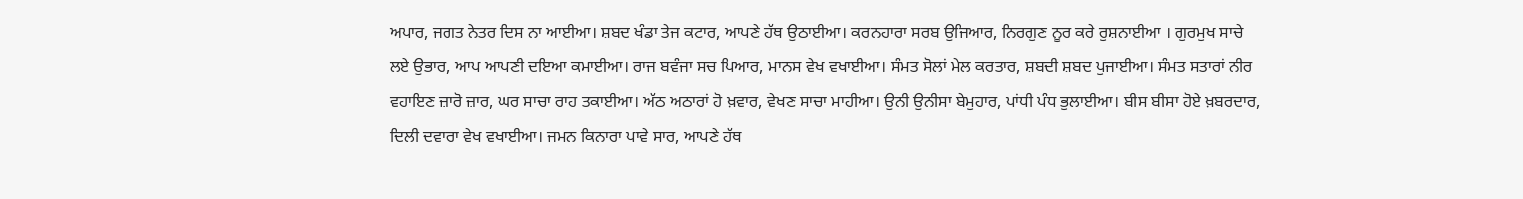ਅਪਾਰ, ਜਗਤ ਨੇਤਰ ਦਿਸ ਨਾ ਆਈਆ। ਸ਼ਬਦ ਖੰਡਾ ਤੇਜ ਕਟਾਰ, ਆਪਣੇ ਹੱਥ ਉਠਾਈਆ। ਕਰਨਹਾਰਾ ਸਰਬ ਉਜਿਆਰ, ਨਿਰਗੁਣ ਨੂਰ ਕਰੇ ਰੁਸ਼ਨਾਈਆ । ਗੁਰਮੁਖ ਸਾਚੇ ਲਏ ਉਭਾਰ, ਆਪ ਆਪਣੀ ਦਇਆ ਕਮਾਈਆ। ਰਾਜ ਬਵੰਜਾ ਸਚ ਪਿਆਰ, ਮਾਨਸ ਵੇਖ ਵਖਾਈਆ। ਸੰਮਤ ਸੋਲਾਂ ਮੇਲ ਕਰਤਾਰ, ਸ਼ਬਦੀ ਸ਼ਬਦ ਪੁਜਾਈਆ। ਸੰਮਤ ਸਤਾਰਾਂ ਨੀਰ ਵਹਾਇਣ ਜ਼ਾਰੋ ਜ਼ਾਰ, ਘਰ ਸਾਚਾ ਰਾਹ ਤਕਾਈਆ। ਅੱਠ ਅਠਾਰਾਂ ਹੋ ਖ਼ਵਾਰ, ਵੇਖਣ ਸਾਚਾ ਮਾਹੀਆ। ਉਨੀ ਉਨੀਸਾ ਬੇਮੁਹਾਰ, ਪਾਂਧੀ ਪੰਧ ਭੁਲਾਈਆ। ਬੀਸ ਬੀਸਾ ਹੋਏ ਖ਼ਬਰਦਾਰ, ਦਿਲੀ ਦਵਾਰਾ ਵੇਖ ਵਖਾਈਆ। ਜਮਨ ਕਿਨਾਰਾ ਪਾਵੇ ਸਾਰ, ਆਪਣੇ ਹੱਥ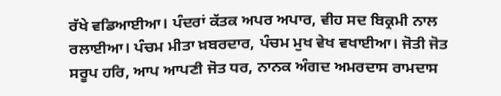ਰੱਖੇ ਵਡਿਆਈਆ। ਪੰਦਰਾਂ ਕੱਤਕ ਅਪਰ ਅਪਾਰ, ਵੀਹ ਸਦ ਬਿਕ੍ਰਮੀ ਨਾਲ ਰਲਾਈਆ। ਪੰਚਮ ਮੀਤਾ ਖ਼ਬਰਦਾਰ, ਪੰਚਮ ਮੁਖ ਵੇਖ ਵਖਾਈਆ। ਜੋਤੀ ਜੋਤ ਸਰੂਪ ਹਰਿ, ਆਪ ਆਪਣੀ ਜੋਤ ਧਰ, ਨਾਨਕ ਅੰਗਦ ਅਮਰਦਾਸ ਰਾਮਦਾਸ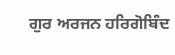ਗੁਰ ਅਰਜਨ ਹਰਿਗੋਬਿੰਦ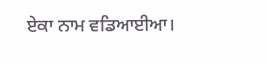ਏਕਾ ਨਾਮ ਵਡਿਆਈਆ।